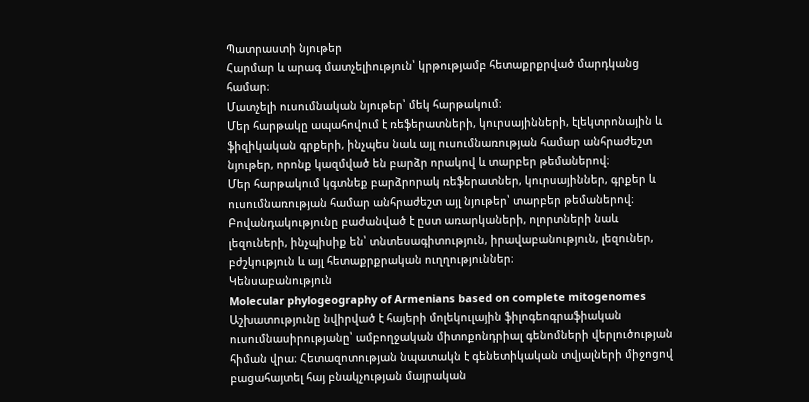Պատրաստի նյութեր
Հարմար և արագ մատչելիություն՝ կրթությամբ հետաքրքրված մարդկանց համար։
Մատչելի ուսումնական նյութեր՝ մեկ հարթակում։
Մեր հարթակը ապահովում է ռեֆերատների, կուրսայինների, էլեկտրոնային և ֆիզիկական գրքերի, ինչպես նաև այլ ուսումնառության համար անհրաժեշտ նյութեր, որոնք կազմված են բարձր որակով և տարբեր թեմաներով։
Մեր հարթակում կգտնեք բարձրորակ ռեֆերատներ, կուրսայիններ, գրքեր և ուսումնառության համար անհրաժեշտ այլ նյութեր՝ տարբեր թեմաներով։
Բովանդակությունը բաժանված է ըստ առարկաների, ոլորտների նաև լեզուների, ինչպիսիք են՝ տնտեսագիտություն, իրավաբանություն, լեզուներ, բժշկություն և այլ հետաքրքրական ուղղություններ։
Կենսաբանություն
Molecular phylogeography of Armenians based on complete mitogenomes
Աշխատությունը նվիրված է հայերի մոլեկուլային ֆիլոգեոգրաֆիական ուսումնասիրությանը՝ ամբողջական միտոքոնդրիալ գենոմների վերլուծության հիման վրա։ Հետազոտության նպատակն է գենետիկական տվյալների միջոցով բացահայտել հայ բնակչության մայրական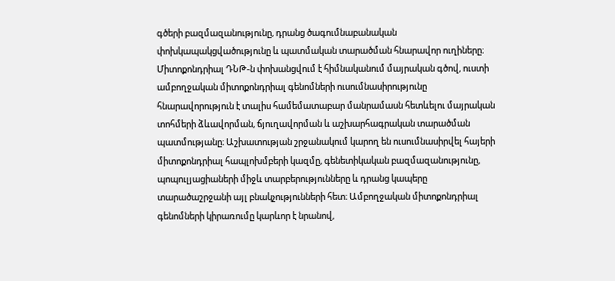գծերի բազմազանությունը, դրանց ծագումնաբանական փոխկապակցվածությունը և պատմական տարածման հնարավոր ուղիները։ Միտոքոնդրիալ ԴՆԹ-ն փոխանցվում է հիմնականում մայրական գծով, ուստի ամբողջական միտոքոնդրիալ գենոմների ուսումնասիրությունը հնարավորություն է տալիս համեմատաբար մանրամասն հետևելու մայրական տոհմերի ձևավորման, ճյուղավորման և աշխարհագրական տարածման պատմությանը։ Աշխատության շրջանակում կարող են ուսումնասիրվել հայերի միտոքոնդրիալ հապլոխմբերի կազմը, գենետիկական բազմազանությունը, պոպուլյացիաների միջև տարբերությունները և դրանց կապերը տարածաշրջանի այլ բնակչությունների հետ։ Ամբողջական միտոքոնդրիալ գենոմների կիրառումը կարևոր է նրանով,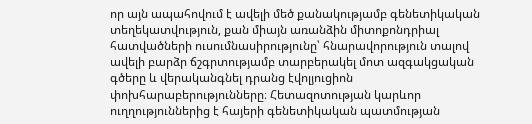որ այն ապահովում է ավելի մեծ քանակությամբ գենետիկական տեղեկատվություն, քան միայն առանձին միտոքոնդրիալ հատվածների ուսումնասիրությունը՝ հնարավորություն տալով ավելի բարձր ճշգրտությամբ տարբերակել մոտ ազգակցական գծերը և վերականգնել դրանց էվոլյուցիոն փոխհարաբերությունները։ Հետազոտության կարևոր ուղղություններից է հայերի գենետիկական պատմության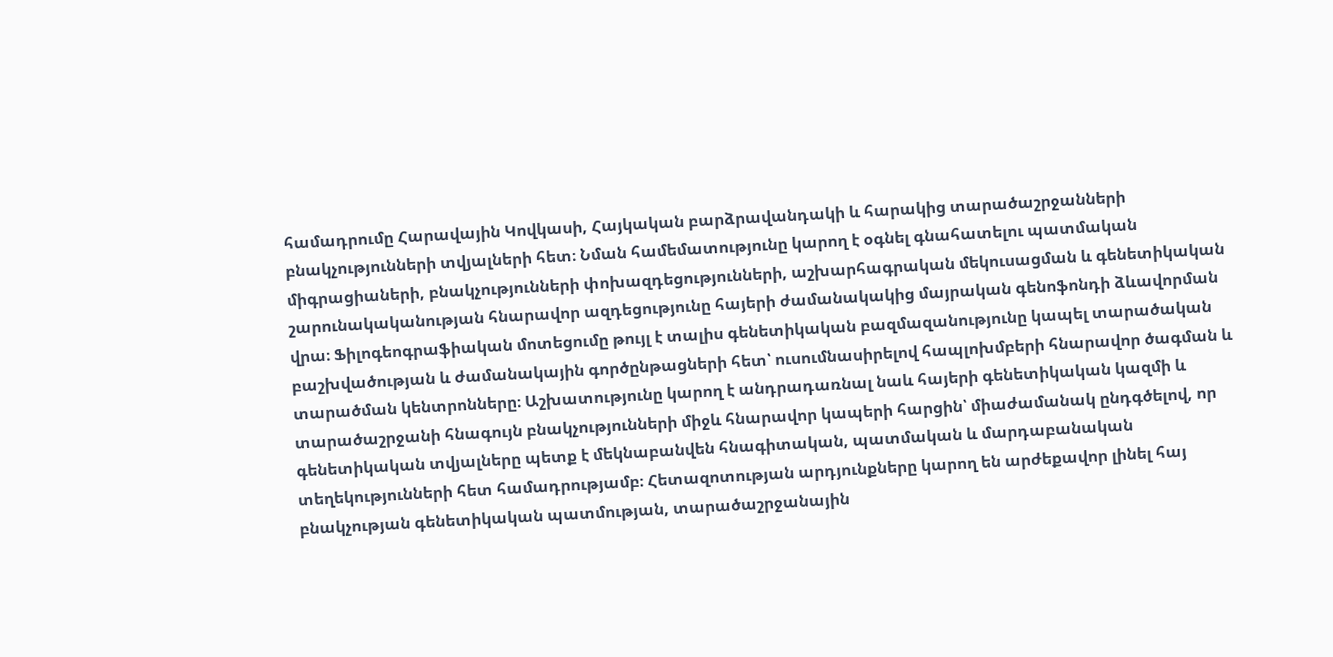համադրումը Հարավային Կովկասի, Հայկական բարձրավանդակի և հարակից տարածաշրջանների բնակչությունների տվյալների հետ։ Նման համեմատությունը կարող է օգնել գնահատելու պատմական միգրացիաների, բնակչությունների փոխազդեցությունների, աշխարհագրական մեկուսացման և գենետիկական շարունակականության հնարավոր ազդեցությունը հայերի ժամանակակից մայրական գենոֆոնդի ձևավորման վրա։ Ֆիլոգեոգրաֆիական մոտեցումը թույլ է տալիս գենետիկական բազմազանությունը կապել տարածական բաշխվածության և ժամանակային գործընթացների հետ՝ ուսումնասիրելով հապլոխմբերի հնարավոր ծագման և տարածման կենտրոնները։ Աշխատությունը կարող է անդրադառնալ նաև հայերի գենետիկական կազմի և տարածաշրջանի հնագույն բնակչությունների միջև հնարավոր կապերի հարցին՝ միաժամանակ ընդգծելով, որ գենետիկական տվյալները պետք է մեկնաբանվեն հնագիտական, պատմական և մարդաբանական տեղեկությունների հետ համադրությամբ։ Հետազոտության արդյունքները կարող են արժեքավոր լինել հայ բնակչության գենետիկական պատմության, տարածաշրջանային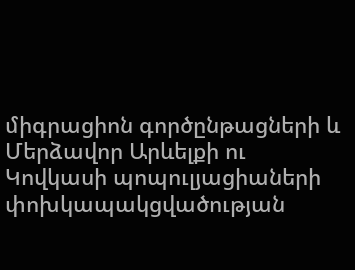միգրացիոն գործընթացների և Մերձավոր Արևելքի ու Կովկասի պոպուլյացիաների փոխկապակցվածության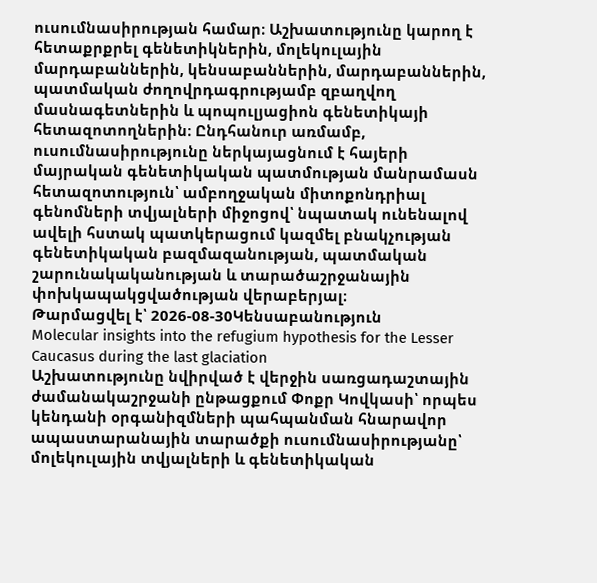ուսումնասիրության համար։ Աշխատությունը կարող է հետաքրքրել գենետիկներին, մոլեկուլային մարդաբաններին, կենսաբաններին, մարդաբաններին, պատմական ժողովրդագրությամբ զբաղվող մասնագետներին և պոպուլյացիոն գենետիկայի հետազոտողներին։ Ընդհանուր առմամբ, ուսումնասիրությունը ներկայացնում է հայերի մայրական գենետիկական պատմության մանրամասն հետազոտություն՝ ամբողջական միտոքոնդրիալ գենոմների տվյալների միջոցով՝ նպատակ ունենալով ավելի հստակ պատկերացում կազմել բնակչության գենետիկական բազմազանության, պատմական շարունակականության և տարածաշրջանային փոխկապակցվածության վերաբերյալ։
Թարմացվել է՝ 2026-08-30Կենսաբանություն
Molecular insights into the refugium hypothesis for the Lesser Caucasus during the last glaciation
Աշխատությունը նվիրված է վերջին սառցադաշտային ժամանակաշրջանի ընթացքում Փոքր Կովկասի՝ որպես կենդանի օրգանիզմների պահպանման հնարավոր ապաստարանային տարածքի ուսումնասիրությանը՝ մոլեկուլային տվյալների և գենետիկական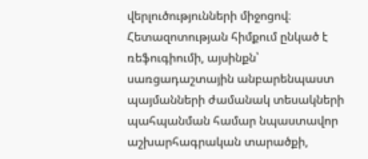վերլուծությունների միջոցով։ Հետազոտության հիմքում ընկած է ռեֆուգիումի, այսինքն՝ սառցադաշտային անբարենպաստ պայմանների ժամանակ տեսակների պահպանման համար նպաստավոր աշխարհագրական տարածքի,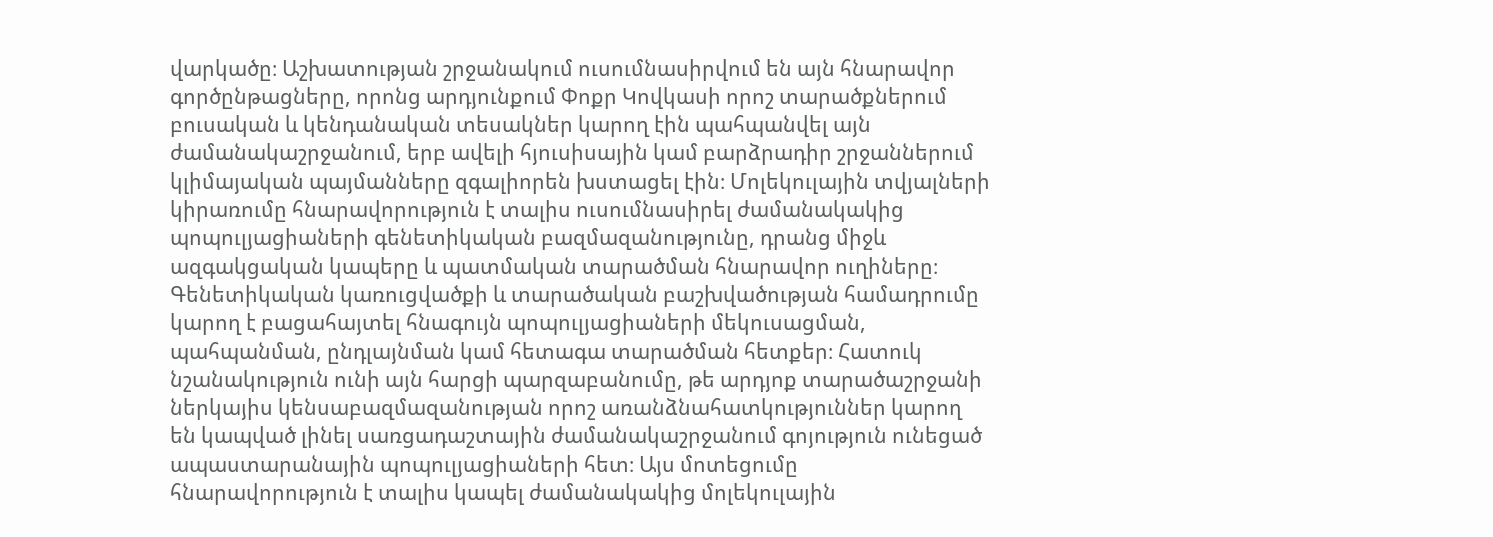վարկածը։ Աշխատության շրջանակում ուսումնասիրվում են այն հնարավոր գործընթացները, որոնց արդյունքում Փոքր Կովկասի որոշ տարածքներում բուսական և կենդանական տեսակներ կարող էին պահպանվել այն ժամանակաշրջանում, երբ ավելի հյուսիսային կամ բարձրադիր շրջաններում կլիմայական պայմանները զգալիորեն խստացել էին։ Մոլեկուլային տվյալների կիրառումը հնարավորություն է տալիս ուսումնասիրել ժամանակակից պոպուլյացիաների գենետիկական բազմազանությունը, դրանց միջև ազգակցական կապերը և պատմական տարածման հնարավոր ուղիները։ Գենետիկական կառուցվածքի և տարածական բաշխվածության համադրումը կարող է բացահայտել հնագույն պոպուլյացիաների մեկուսացման, պահպանման, ընդլայնման կամ հետագա տարածման հետքեր։ Հատուկ նշանակություն ունի այն հարցի պարզաբանումը, թե արդյոք տարածաշրջանի ներկայիս կենսաբազմազանության որոշ առանձնահատկություններ կարող են կապված լինել սառցադաշտային ժամանակաշրջանում գոյություն ունեցած ապաստարանային պոպուլյացիաների հետ։ Այս մոտեցումը հնարավորություն է տալիս կապել ժամանակակից մոլեկուլային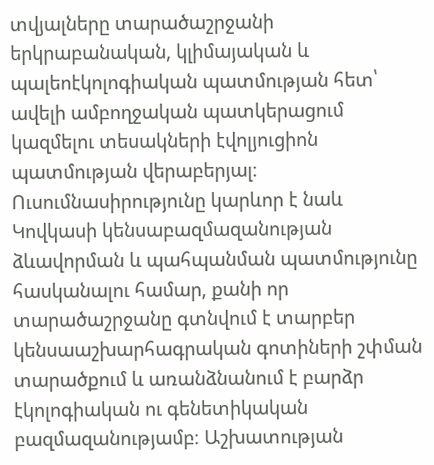տվյալները տարածաշրջանի երկրաբանական, կլիմայական և պալեոէկոլոգիական պատմության հետ՝ ավելի ամբողջական պատկերացում կազմելու տեսակների էվոլյուցիոն պատմության վերաբերյալ։ Ուսումնասիրությունը կարևոր է նաև Կովկասի կենսաբազմազանության ձևավորման և պահպանման պատմությունը հասկանալու համար, քանի որ տարածաշրջանը գտնվում է տարբեր կենսաաշխարհագրական գոտիների շփման տարածքում և առանձնանում է բարձր էկոլոգիական ու գենետիկական բազմազանությամբ։ Աշխատության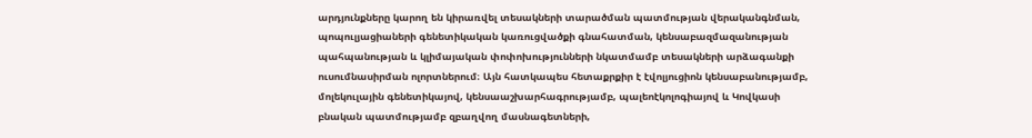արդյունքները կարող են կիրառվել տեսակների տարածման պատմության վերականգնման, պոպուլյացիաների գենետիկական կառուցվածքի գնահատման, կենսաբազմազանության պահպանության և կլիմայական փոփոխությունների նկատմամբ տեսակների արձագանքի ուսումնասիրման ոլորտներում։ Այն հատկապես հետաքրքիր է էվոլյուցիոն կենսաբանությամբ, մոլեկուլային գենետիկայով, կենսաաշխարհագրությամբ, պալեոէկոլոգիայով և Կովկասի բնական պատմությամբ զբաղվող մասնագետների,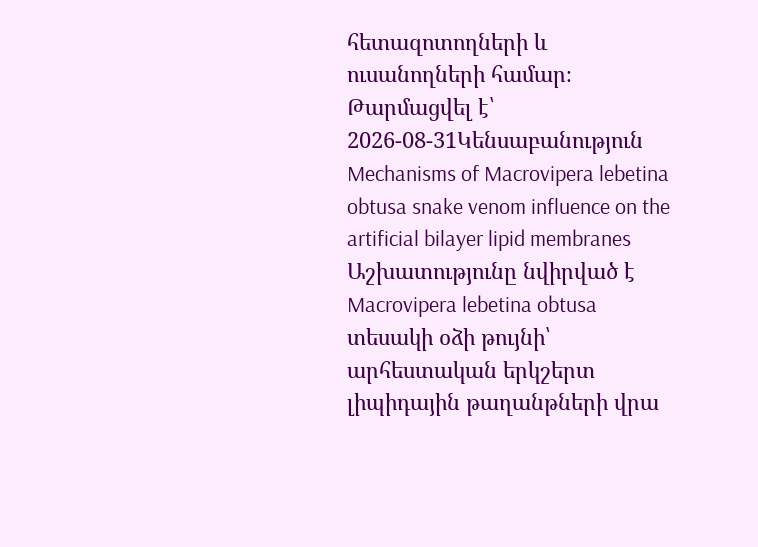հետազոտողների և ուսանողների համար։
Թարմացվել է՝ 2026-08-31Կենսաբանություն
Mechanisms of Macrovipera lebetina obtusa snake venom influence on the artificial bilayer lipid membranes
Աշխատությունը նվիրված է Macrovipera lebetina obtusa տեսակի օձի թույնի՝ արհեստական երկշերտ լիպիդային թաղանթների վրա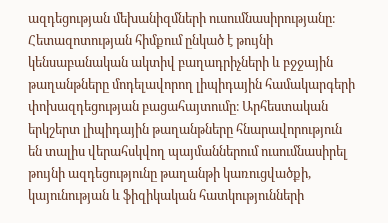ազդեցության մեխանիզմների ուսումնասիրությանը։ Հետազոտության հիմքում ընկած է թույնի կենսաբանական ակտիվ բաղադրիչների և բջջային թաղանթները մոդելավորող լիպիդային համակարգերի փոխազդեցության բացահայտումը։ Արհեստական երկշերտ լիպիդային թաղանթները հնարավորություն են տալիս վերահսկվող պայմաններում ուսումնասիրել թույնի ազդեցությունը թաղանթի կառուցվածքի, կայունության և ֆիզիկական հատկությունների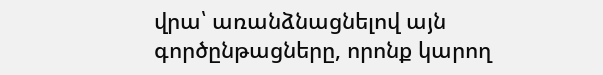վրա՝ առանձնացնելով այն գործընթացները, որոնք կարող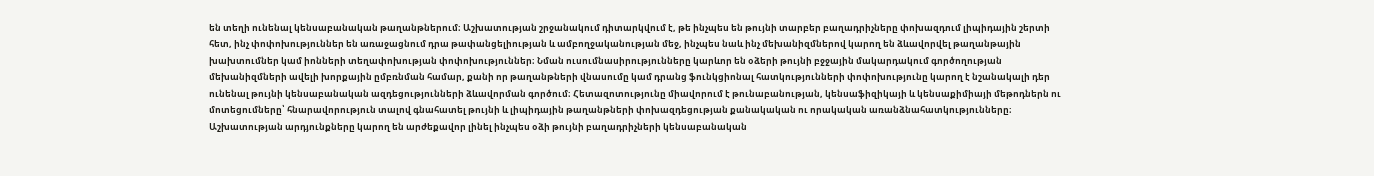են տեղի ունենալ կենսաբանական թաղանթներում։ Աշխատության շրջանակում դիտարկվում է, թե ինչպես են թույնի տարբեր բաղադրիչները փոխազդում լիպիդային շերտի հետ, ինչ փոփոխություններ են առաջացնում դրա թափանցելիության և ամբողջականության մեջ, ինչպես նաև ինչ մեխանիզմներով կարող են ձևավորվել թաղանթային խախտումներ կամ իոնների տեղափոխության փոփոխություններ։ Նման ուսումնասիրությունները կարևոր են օձերի թույնի բջջային մակարդակում գործողության մեխանիզմների ավելի խորքային ըմբռնման համար, քանի որ թաղանթների վնասումը կամ դրանց ֆունկցիոնալ հատկությունների փոփոխությունը կարող է նշանակալի դեր ունենալ թույնի կենսաբանական ազդեցությունների ձևավորման գործում։ Հետազոտությունը միավորում է թունաբանության, կենսաֆիզիկայի և կենսաքիմիայի մեթոդներն ու մոտեցումները՝ հնարավորություն տալով գնահատել թույնի և լիպիդային թաղանթների փոխազդեցության քանակական ու որակական առանձնահատկությունները։ Աշխատության արդյունքները կարող են արժեքավոր լինել ինչպես օձի թույնի բաղադրիչների կենսաբանական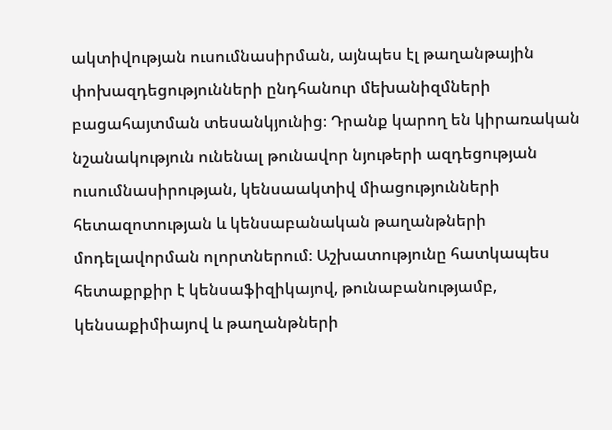ակտիվության ուսումնասիրման, այնպես էլ թաղանթային փոխազդեցությունների ընդհանուր մեխանիզմների բացահայտման տեսանկյունից։ Դրանք կարող են կիրառական նշանակություն ունենալ թունավոր նյութերի ազդեցության ուսումնասիրության, կենսաակտիվ միացությունների հետազոտության և կենսաբանական թաղանթների մոդելավորման ոլորտներում։ Աշխատությունը հատկապես հետաքրքիր է կենսաֆիզիկայով, թունաբանությամբ, կենսաքիմիայով և թաղանթների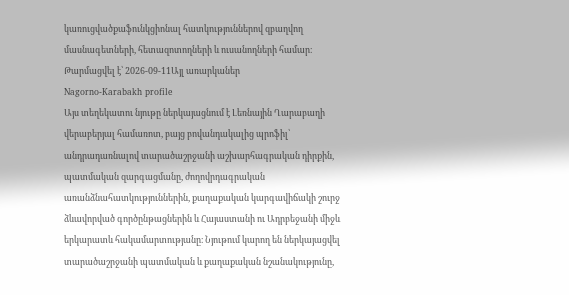կառուցվածքաֆունկցիոնալ հատկություններով զբաղվող մասնագետների, հետազոտողների և ուսանողների համար։
Թարմացվել է՝ 2026-09-11Այլ առարկաներ
Nagorno-Karabakh profile
Այս տեղեկատու նյութը ներկայացնում է Լեռնային Ղարաբաղի վերաբերյալ համառոտ, բայց բովանդակալից պրոֆիլ՝ անդրադառնալով տարածաշրջանի աշխարհագրական դիրքին, պատմական զարգացմանը, ժողովրդագրական առանձնահատկություններին, քաղաքական կարգավիճակի շուրջ ձևավորված գործընթացներին և Հայաստանի ու Ադրբեջանի միջև երկարատև հակամարտությանը։ Նյութում կարող են ներկայացվել տարածաշրջանի պատմական և քաղաքական նշանակությունը,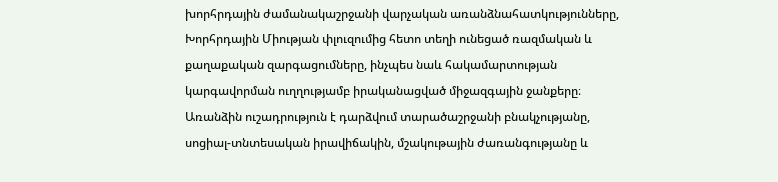խորհրդային ժամանակաշրջանի վարչական առանձնահատկությունները, Խորհրդային Միության փլուզումից հետո տեղի ունեցած ռազմական և քաղաքական զարգացումները, ինչպես նաև հակամարտության կարգավորման ուղղությամբ իրականացված միջազգային ջանքերը։ Առանձին ուշադրություն է դարձվում տարածաշրջանի բնակչությանը, սոցիալ-տնտեսական իրավիճակին, մշակութային ժառանգությանը և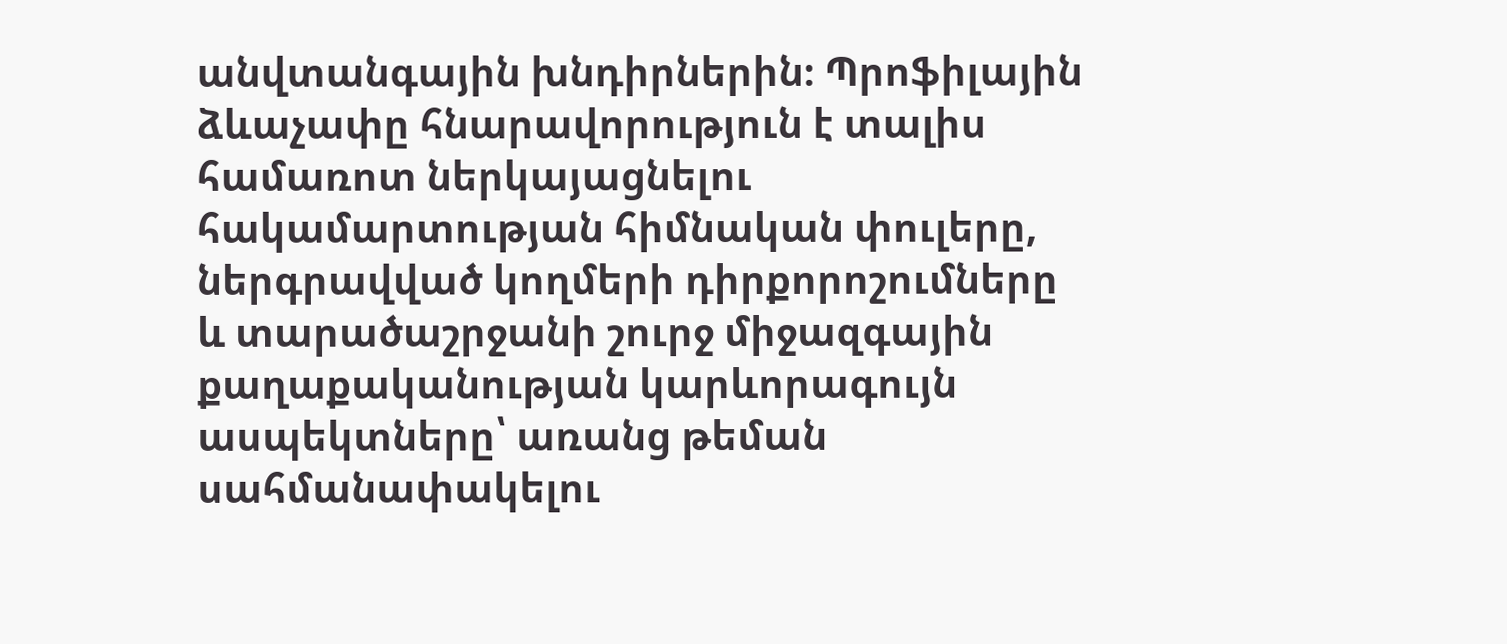անվտանգային խնդիրներին։ Պրոֆիլային ձևաչափը հնարավորություն է տալիս համառոտ ներկայացնելու հակամարտության հիմնական փուլերը, ներգրավված կողմերի դիրքորոշումները և տարածաշրջանի շուրջ միջազգային քաղաքականության կարևորագույն ասպեկտները՝ առանց թեման սահմանափակելու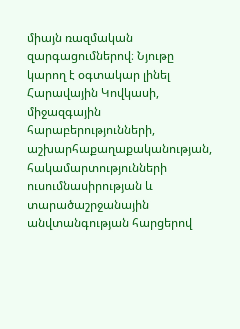միայն ռազմական զարգացումներով։ Նյութը կարող է օգտակար լինել Հարավային Կովկասի, միջազգային հարաբերությունների, աշխարհաքաղաքականության, հակամարտությունների ուսումնասիրության և տարածաշրջանային անվտանգության հարցերով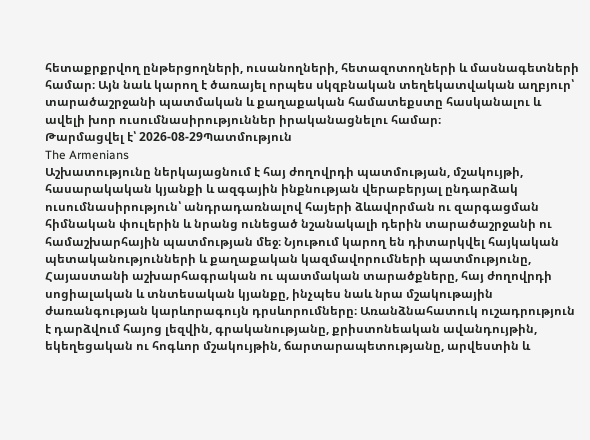հետաքրքրվող ընթերցողների, ուսանողների, հետազոտողների և մասնագետների համար։ Այն նաև կարող է ծառայել որպես սկզբնական տեղեկատվական աղբյուր՝ տարածաշրջանի պատմական և քաղաքական համատեքստը հասկանալու և ավելի խոր ուսումնասիրություններ իրականացնելու համար։
Թարմացվել է՝ 2026-08-29Պատմություն
The Armenians
Աշխատությունը ներկայացնում է հայ ժողովրդի պատմության, մշակույթի, հասարակական կյանքի և ազգային ինքնության վերաբերյալ ընդարձակ ուսումնասիրություն՝ անդրադառնալով հայերի ձևավորման ու զարգացման հիմնական փուլերին և նրանց ունեցած նշանակալի դերին տարածաշրջանի ու համաշխարհային պատմության մեջ։ Նյութում կարող են դիտարկվել հայկական պետականությունների և քաղաքական կազմավորումների պատմությունը, Հայաստանի աշխարհագրական ու պատմական տարածքները, հայ ժողովրդի սոցիալական և տնտեսական կյանքը, ինչպես նաև նրա մշակութային ժառանգության կարևորագույն դրսևորումները։ Առանձնահատուկ ուշադրություն է դարձվում հայոց լեզվին, գրականությանը, քրիստոնեական ավանդույթին, եկեղեցական ու հոգևոր մշակույթին, ճարտարապետությանը, արվեստին և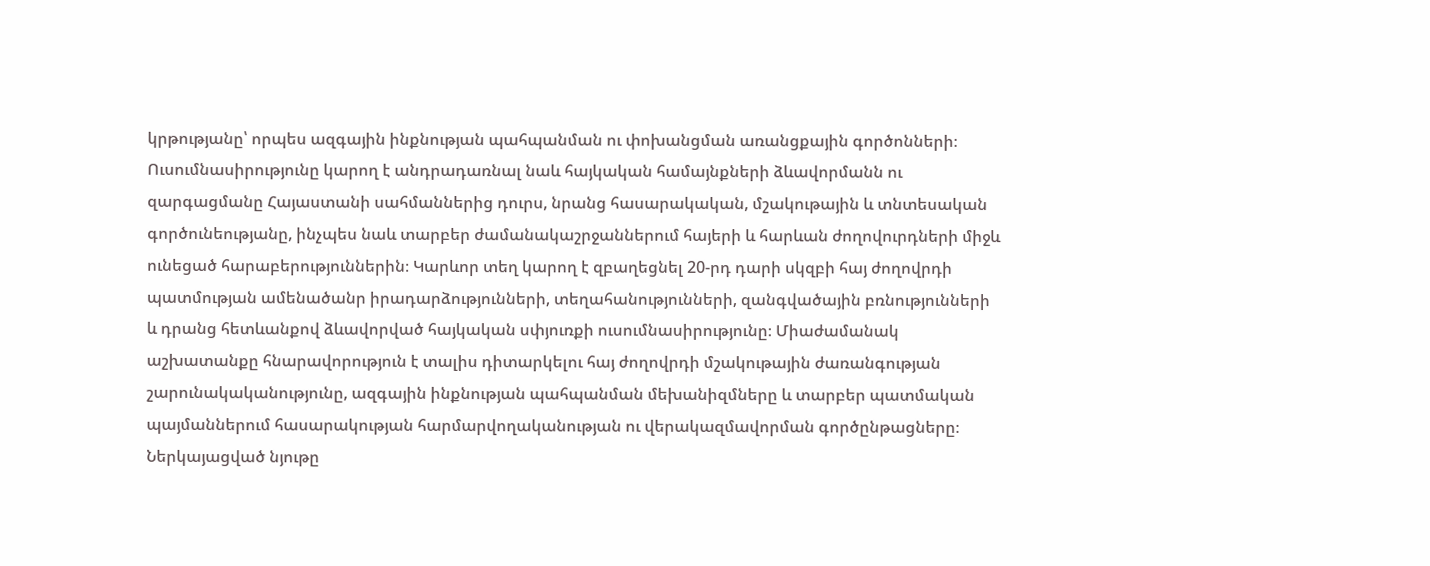կրթությանը՝ որպես ազգային ինքնության պահպանման ու փոխանցման առանցքային գործոնների։ Ուսումնասիրությունը կարող է անդրադառնալ նաև հայկական համայնքների ձևավորմանն ու զարգացմանը Հայաստանի սահմաններից դուրս, նրանց հասարակական, մշակութային և տնտեսական գործունեությանը, ինչպես նաև տարբեր ժամանակաշրջաններում հայերի և հարևան ժողովուրդների միջև ունեցած հարաբերություններին։ Կարևոր տեղ կարող է զբաղեցնել 20-րդ դարի սկզբի հայ ժողովրդի պատմության ամենածանր իրադարձությունների, տեղահանությունների, զանգվածային բռնությունների և դրանց հետևանքով ձևավորված հայկական սփյուռքի ուսումնասիրությունը։ Միաժամանակ աշխատանքը հնարավորություն է տալիս դիտարկելու հայ ժողովրդի մշակութային ժառանգության շարունակականությունը, ազգային ինքնության պահպանման մեխանիզմները և տարբեր պատմական պայմաններում հասարակության հարմարվողականության ու վերակազմավորման գործընթացները։ Ներկայացված նյութը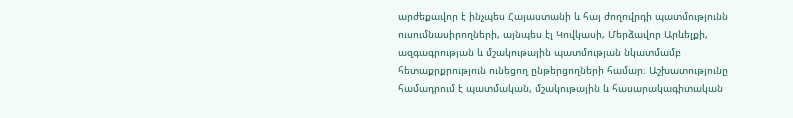արժեքավոր է ինչպես Հայաստանի և հայ ժողովրդի պատմությունն ուսումնասիրողների, այնպես էլ Կովկասի, Մերձավոր Արևելքի, ազգագրության և մշակութային պատմության նկատմամբ հետաքրքրություն ունեցող ընթերցողների համար։ Աշխատությունը համադրում է պատմական, մշակութային և հասարակագիտական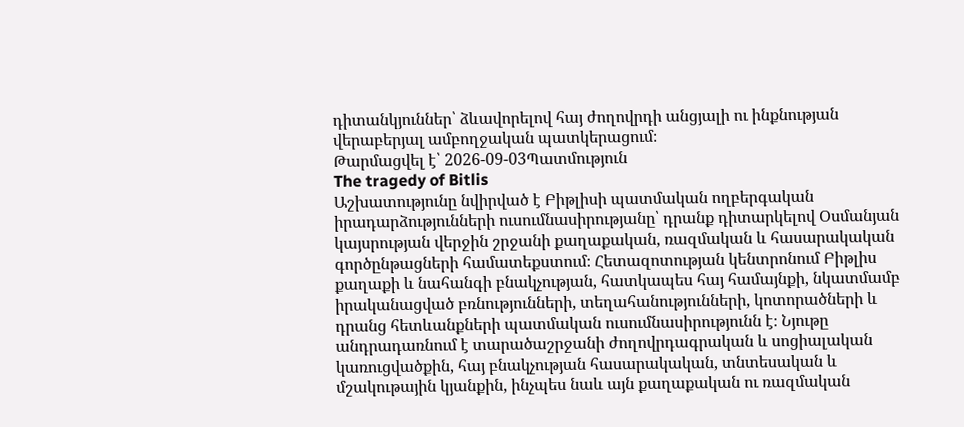դիտանկյուններ՝ ձևավորելով հայ ժողովրդի անցյալի ու ինքնության վերաբերյալ ամբողջական պատկերացում։
Թարմացվել է՝ 2026-09-03Պատմություն
The tragedy of Bitlis
Աշխատությունը նվիրված է Բիթլիսի պատմական ողբերգական իրադարձությունների ուսումնասիրությանը՝ դրանք դիտարկելով Օսմանյան կայսրության վերջին շրջանի քաղաքական, ռազմական և հասարակական գործընթացների համատեքստում։ Հետազոտության կենտրոնում Բիթլիս քաղաքի և նահանգի բնակչության, հատկապես հայ համայնքի, նկատմամբ իրականացված բռնությունների, տեղահանությունների, կոտորածների և դրանց հետևանքների պատմական ուսումնասիրությունն է։ Նյութը անդրադառնում է տարածաշրջանի ժողովրդագրական և սոցիալական կառուցվածքին, հայ բնակչության հասարակական, տնտեսական և մշակութային կյանքին, ինչպես նաև այն քաղաքական ու ռազմական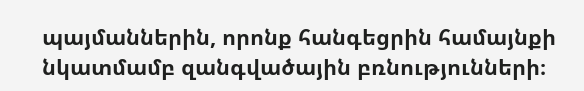պայմաններին, որոնք հանգեցրին համայնքի նկատմամբ զանգվածային բռնությունների։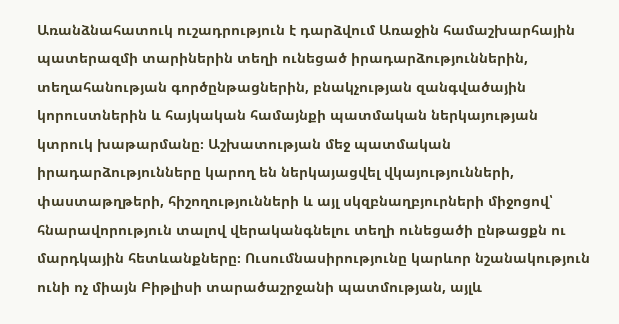Առանձնահատուկ ուշադրություն է դարձվում Առաջին համաշխարհային պատերազմի տարիներին տեղի ունեցած իրադարձություններին, տեղահանության գործընթացներին, բնակչության զանգվածային կորուստներին և հայկական համայնքի պատմական ներկայության կտրուկ խաթարմանը։ Աշխատության մեջ պատմական իրադարձությունները կարող են ներկայացվել վկայությունների, փաստաթղթերի, հիշողությունների և այլ սկզբնաղբյուրների միջոցով՝ հնարավորություն տալով վերականգնելու տեղի ունեցածի ընթացքն ու մարդկային հետևանքները։ Ուսումնասիրությունը կարևոր նշանակություն ունի ոչ միայն Բիթլիսի տարածաշրջանի պատմության, այլև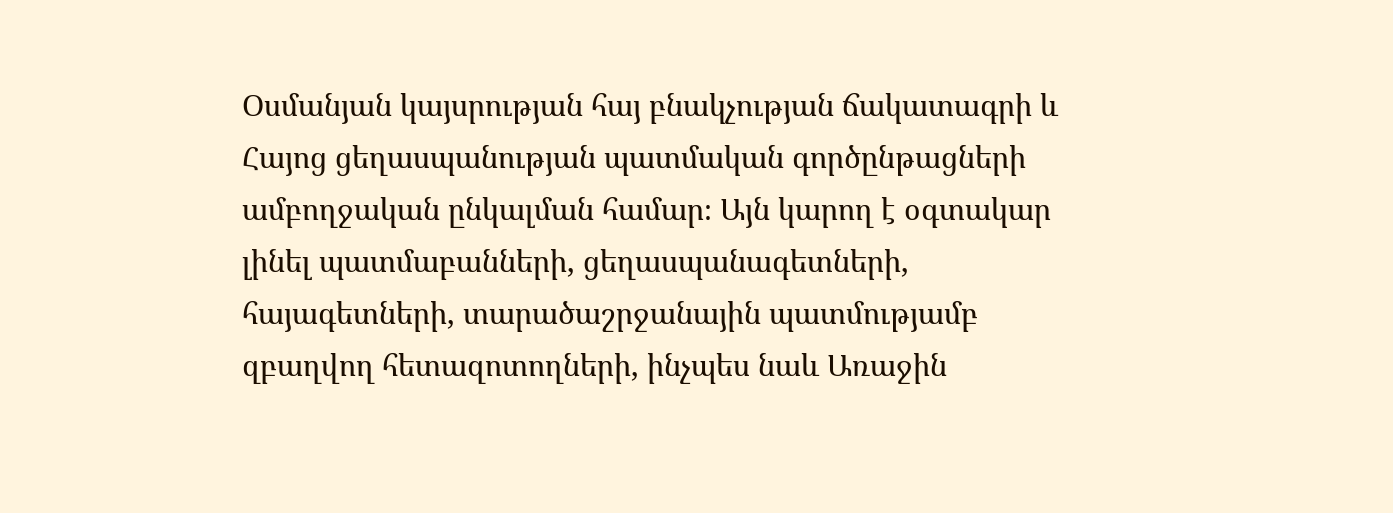Օսմանյան կայսրության հայ բնակչության ճակատագրի և Հայոց ցեղասպանության պատմական գործընթացների ամբողջական ընկալման համար։ Այն կարող է օգտակար լինել պատմաբանների, ցեղասպանագետների, հայագետների, տարածաշրջանային պատմությամբ զբաղվող հետազոտողների, ինչպես նաև Առաջին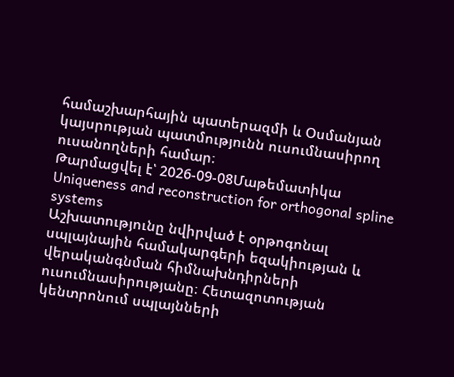համաշխարհային պատերազմի և Օսմանյան կայսրության պատմությունն ուսումնասիրող ուսանողների համար։
Թարմացվել է՝ 2026-09-08Մաթեմատիկա
Uniqueness and reconstruction for orthogonal spline systems
Աշխատությունը նվիրված է օրթոգոնալ սպլայնային համակարգերի եզակիության և վերականգնման հիմնախնդիրների ուսումնասիրությանը։ Հետազոտության կենտրոնում սպլայնների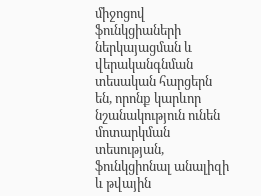միջոցով ֆունկցիաների ներկայացման և վերականգնման տեսական հարցերն են, որոնք կարևոր նշանակություն ունեն մոտարկման տեսության, ֆունկցիոնալ անալիզի և թվային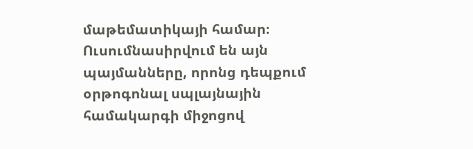մաթեմատիկայի համար։ Ուսումնասիրվում են այն պայմանները, որոնց դեպքում օրթոգոնալ սպլայնային համակարգի միջոցով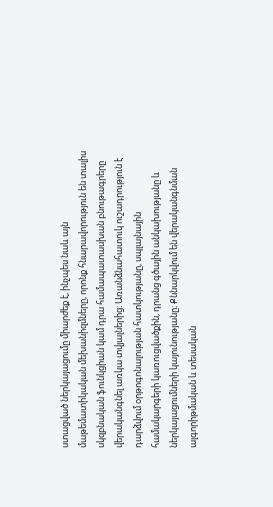ստացված ներկայացումը միարժեք է, ինչպես նաև այն մաթեմատիկական մեխանիզմները, որոնք հնարավորություն են տալիս սկզբնական ֆունկցիան կամ դրա համապատասխան բնութագրերը վերականգնել առկա տվյալներից։ Առանձնահատուկ ուշադրություն է դարձվում օրթոգոնալության հատկությանը, սպլայնային համակարգերի կառուցվածքին, դրանց գծային անկախությանը և ներկայացումների կայունությանը։ Քննարկվում են վերականգնման ալգորիթմական և տեսական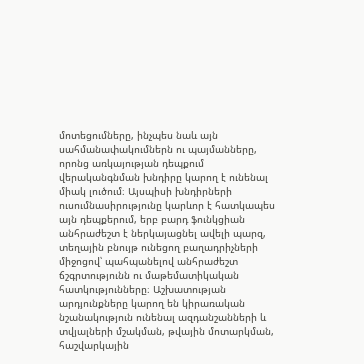մոտեցումները, ինչպես նաև այն սահմանափակումներն ու պայմանները, որոնց առկայության դեպքում վերականգնման խնդիրը կարող է ունենալ միակ լուծում։ Այսպիսի խնդիրների ուսումնասիրությունը կարևոր է հատկապես այն դեպքերում, երբ բարդ ֆունկցիան անհրաժեշտ է ներկայացնել ավելի պարզ, տեղային բնույթ ունեցող բաղադրիչների միջոցով՝ պահպանելով անհրաժեշտ ճշգրտությունն ու մաթեմատիկական հատկությունները։ Աշխատության արդյունքները կարող են կիրառական նշանակություն ունենալ ազդանշանների և տվյալների մշակման, թվային մոտարկման, հաշվարկային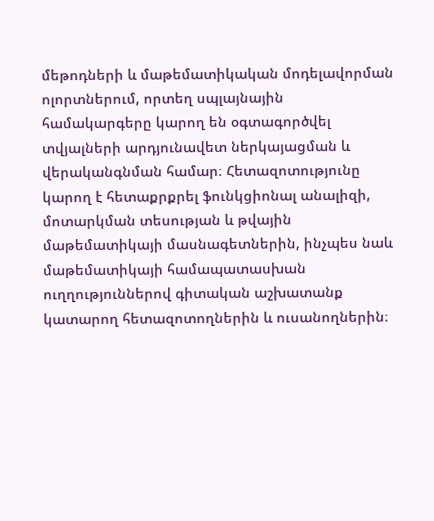մեթոդների և մաթեմատիկական մոդելավորման ոլորտներում, որտեղ սպլայնային համակարգերը կարող են օգտագործվել տվյալների արդյունավետ ներկայացման և վերականգնման համար։ Հետազոտությունը կարող է հետաքրքրել ֆունկցիոնալ անալիզի, մոտարկման տեսության և թվային մաթեմատիկայի մասնագետներին, ինչպես նաև մաթեմատիկայի համապատասխան ուղղություններով գիտական աշխատանք կատարող հետազոտողներին և ուսանողներին։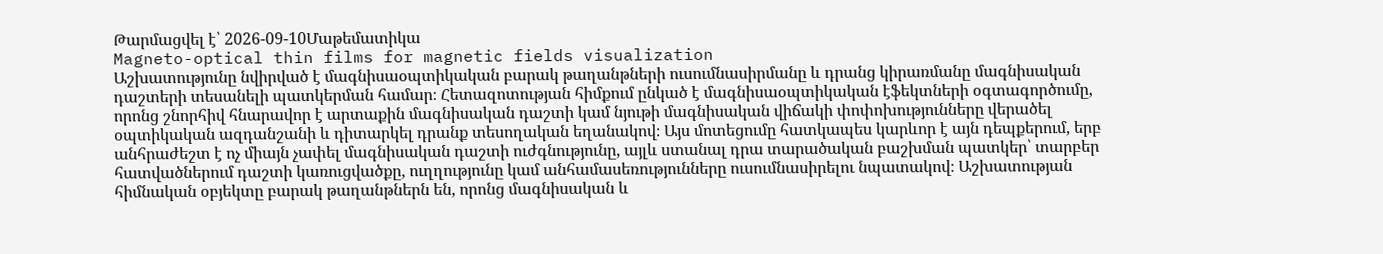Թարմացվել է՝ 2026-09-10Մաթեմատիկա
Magneto-optical thin films for magnetic fields visualization
Աշխատությունը նվիրված է մագնիսաօպտիկական բարակ թաղանթների ուսումնասիրմանը և դրանց կիրառմանը մագնիսական դաշտերի տեսանելի պատկերման համար։ Հետազոտության հիմքում ընկած է մագնիսաօպտիկական էֆեկտների օգտագործումը, որոնց շնորհիվ հնարավոր է արտաքին մագնիսական դաշտի կամ նյութի մագնիսական վիճակի փոփոխությունները վերածել օպտիկական ազդանշանի և դիտարկել դրանք տեսողական եղանակով։ Այս մոտեցումը հատկապես կարևոր է այն դեպքերում, երբ անհրաժեշտ է ոչ միայն չափել մագնիսական դաշտի ուժգնությունը, այլև ստանալ դրա տարածական բաշխման պատկեր՝ տարբեր հատվածներում դաշտի կառուցվածքը, ուղղությունը կամ անհամասեռությունները ուսումնասիրելու նպատակով։ Աշխատության հիմնական օբյեկտը բարակ թաղանթներն են, որոնց մագնիսական և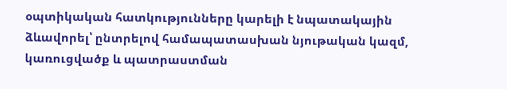օպտիկական հատկությունները կարելի է նպատակային ձևավորել՝ ընտրելով համապատասխան նյութական կազմ, կառուցվածք և պատրաստման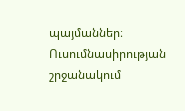պայմաններ։ Ուսումնասիրության շրջանակում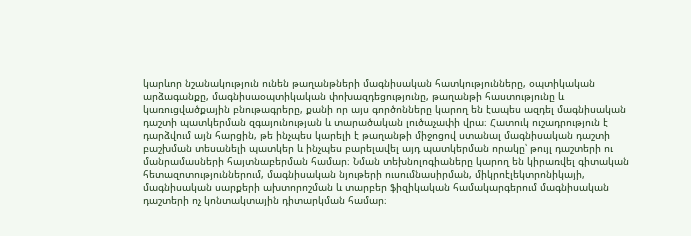կարևոր նշանակություն ունեն թաղանթների մագնիսական հատկությունները, օպտիկական արձագանքը, մագնիսաօպտիկական փոխազդեցությունը, թաղանթի հաստությունը և կառուցվածքային բնութագրերը, քանի որ այս գործոնները կարող են էապես ազդել մագնիսական դաշտի պատկերման զգայունության և տարածական լուծաչափի վրա։ Հատուկ ուշադրություն է դարձվում այն հարցին, թե ինչպես կարելի է թաղանթի միջոցով ստանալ մագնիսական դաշտի բաշխման տեսանելի պատկեր և ինչպես բարելավել այդ պատկերման որակը՝ թույլ դաշտերի ու մանրամասների հայտնաբերման համար։ Նման տեխնոլոգիաները կարող են կիրառվել գիտական հետազոտություններում, մագնիսական նյութերի ուսումնասիրման, միկրոէլեկտրոնիկայի, մագնիսական սարքերի ախտորոշման և տարբեր ֆիզիկական համակարգերում մագնիսական դաշտերի ոչ կոնտակտային դիտարկման համար։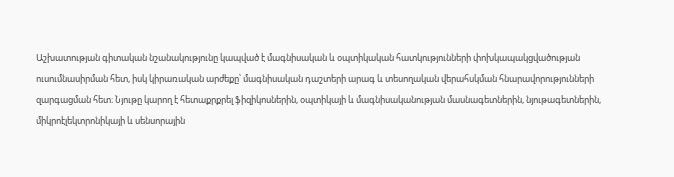Աշխատության գիտական նշանակությունը կապված է մագնիսական և օպտիկական հատկությունների փոխկապակցվածության ուսումնասիրման հետ, իսկ կիրառական արժեքը՝ մագնիսական դաշտերի արագ և տեսողական վերահսկման հնարավորությունների զարգացման հետ։ Նյութը կարող է հետաքրքրել ֆիզիկոսներին, օպտիկայի և մագնիսականության մասնագետներին, նյութագետներին, միկրոէլեկտրոնիկայի և սենսորային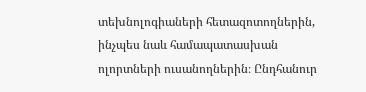տեխնոլոգիաների հետազոտողներին, ինչպես նաև համապատասխան ոլորտների ուսանողներին։ Ընդհանուր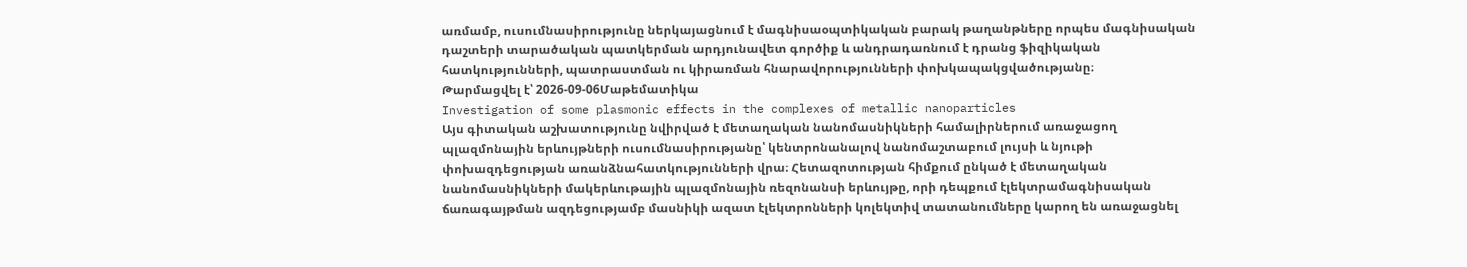առմամբ, ուսումնասիրությունը ներկայացնում է մագնիսաօպտիկական բարակ թաղանթները որպես մագնիսական դաշտերի տարածական պատկերման արդյունավետ գործիք և անդրադառնում է դրանց ֆիզիկական հատկությունների, պատրաստման ու կիրառման հնարավորությունների փոխկապակցվածությանը։
Թարմացվել է՝ 2026-09-06Մաթեմատիկա
Investigation of some plasmonic effects in the complexes of metallic nanoparticles
Այս գիտական աշխատությունը նվիրված է մետաղական նանոմասնիկների համալիրներում առաջացող պլազմոնային երևույթների ուսումնասիրությանը՝ կենտրոնանալով նանոմաշտաբում լույսի և նյութի փոխազդեցության առանձնահատկությունների վրա։ Հետազոտության հիմքում ընկած է մետաղական նանոմասնիկների մակերևութային պլազմոնային ռեզոնանսի երևույթը, որի դեպքում էլեկտրամագնիսական ճառագայթման ազդեցությամբ մասնիկի ազատ էլեկտրոնների կոլեկտիվ տատանումները կարող են առաջացնել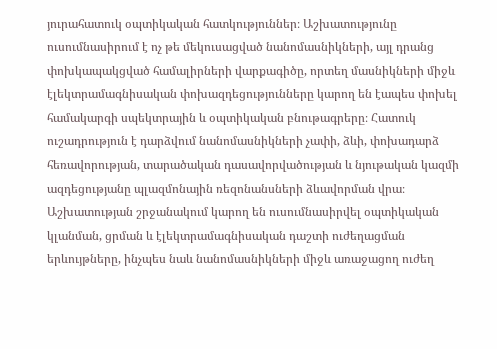յուրահատուկ օպտիկական հատկություններ։ Աշխատությունը ուսումնասիրում է ոչ թե մեկուսացված նանոմասնիկների, այլ դրանց փոխկապակցված համալիրների վարքագիծը, որտեղ մասնիկների միջև էլեկտրամագնիսական փոխազդեցությունները կարող են էապես փոխել համակարգի սպեկտրային և օպտիկական բնութագրերը։ Հատուկ ուշադրություն է դարձվում նանոմասնիկների չափի, ձևի, փոխադարձ հեռավորության, տարածական դասավորվածության և նյութական կազմի ազդեցությանը պլազմոնային ռեզոնանսների ձևավորման վրա։ Աշխատության շրջանակում կարող են ուսումնասիրվել օպտիկական կլանման, ցրման և էլեկտրամագնիսական դաշտի ուժեղացման երևույթները, ինչպես նաև նանոմասնիկների միջև առաջացող ուժեղ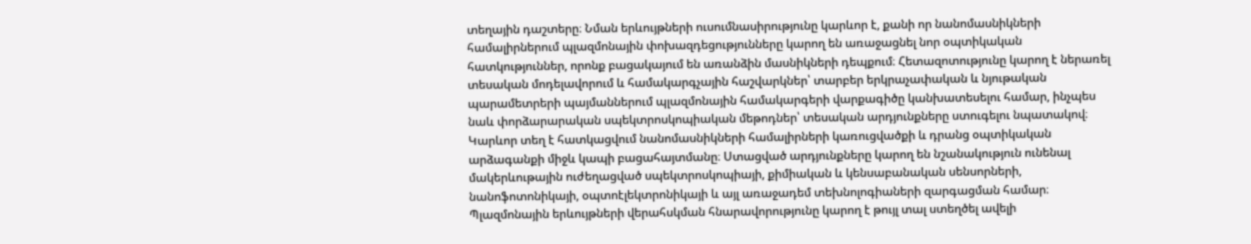տեղային դաշտերը։ Նման երևույթների ուսումնասիրությունը կարևոր է, քանի որ նանոմասնիկների համալիրներում պլազմոնային փոխազդեցությունները կարող են առաջացնել նոր օպտիկական հատկություններ, որոնք բացակայում են առանձին մասնիկների դեպքում։ Հետազոտությունը կարող է ներառել տեսական մոդելավորում և համակարգչային հաշվարկներ՝ տարբեր երկրաչափական և նյութական պարամետրերի պայմաններում պլազմոնային համակարգերի վարքագիծը կանխատեսելու համար, ինչպես նաև փորձարարական սպեկտրոսկոպիական մեթոդներ՝ տեսական արդյունքները ստուգելու նպատակով։ Կարևոր տեղ է հատկացվում նանոմասնիկների համալիրների կառուցվածքի և դրանց օպտիկական արձագանքի միջև կապի բացահայտմանը։ Ստացված արդյունքները կարող են նշանակություն ունենալ մակերևութային ուժեղացված սպեկտրոսկոպիայի, քիմիական և կենսաբանական սենսորների, նանոֆոտոնիկայի, օպտոէլեկտրոնիկայի և այլ առաջադեմ տեխնոլոգիաների զարգացման համար։ Պլազմոնային երևույթների վերահսկման հնարավորությունը կարող է թույլ տալ ստեղծել ավելի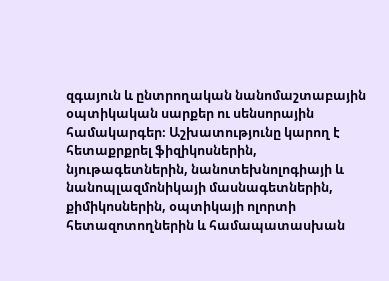զգայուն և ընտրողական նանոմաշտաբային օպտիկական սարքեր ու սենսորային համակարգեր։ Աշխատությունը կարող է հետաքրքրել ֆիզիկոսներին, նյութագետներին, նանոտեխնոլոգիայի և նանոպլազմոնիկայի մասնագետներին, քիմիկոսներին, օպտիկայի ոլորտի հետազոտողներին և համապատասխան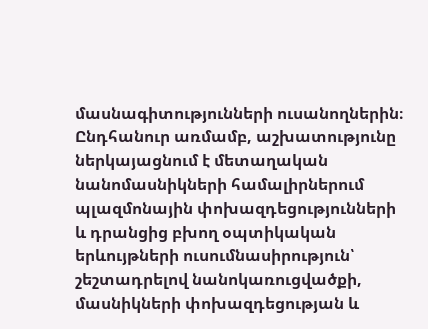մասնագիտությունների ուսանողներին։ Ընդհանուր առմամբ, աշխատությունը ներկայացնում է մետաղական նանոմասնիկների համալիրներում պլազմոնային փոխազդեցությունների և դրանցից բխող օպտիկական երևույթների ուսումնասիրություն՝ շեշտադրելով նանոկառուցվածքի, մասնիկների փոխազդեցության և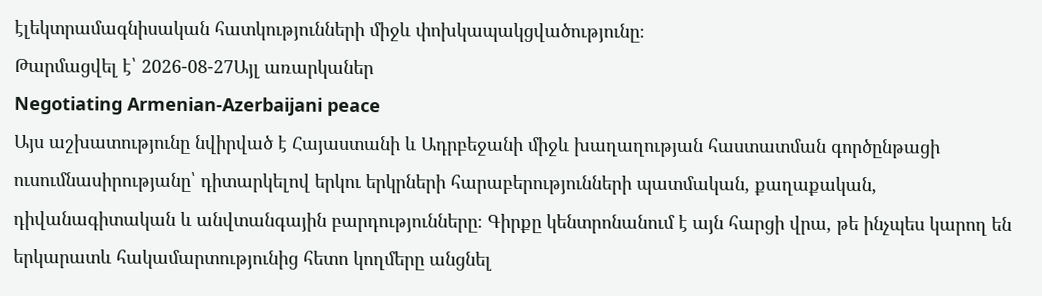էլեկտրամագնիսական հատկությունների միջև փոխկապակցվածությունը։
Թարմացվել է՝ 2026-08-27Այլ առարկաներ
Negotiating Armenian-Azerbaijani peace
Այս աշխատությունը նվիրված է Հայաստանի և Ադրբեջանի միջև խաղաղության հաստատման գործընթացի ուսումնասիրությանը՝ դիտարկելով երկու երկրների հարաբերությունների պատմական, քաղաքական, դիվանագիտական և անվտանգային բարդությունները։ Գիրքը կենտրոնանում է այն հարցի վրա, թե ինչպես կարող են երկարատև հակամարտությունից հետո կողմերը անցնել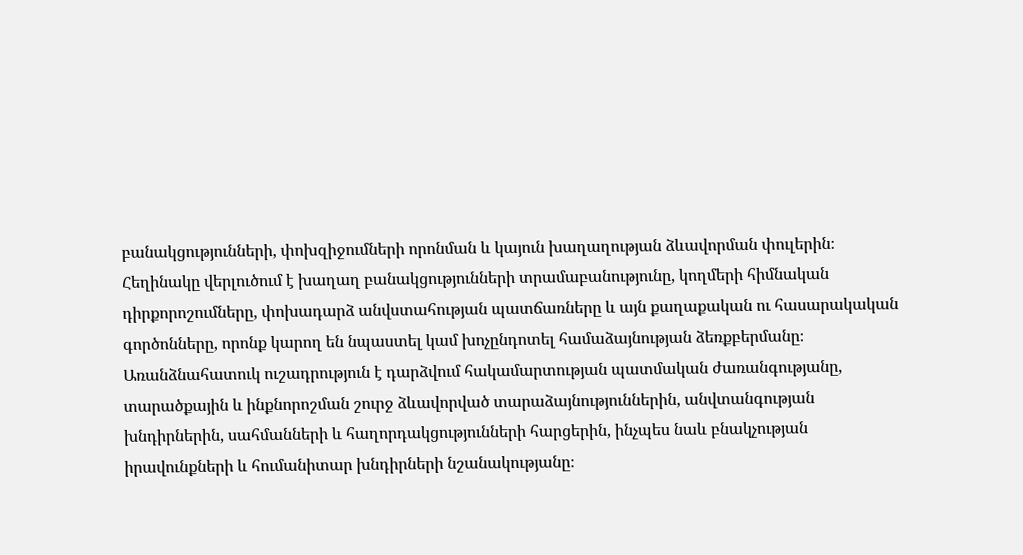բանակցությունների, փոխզիջումների որոնման և կայուն խաղաղության ձևավորման փուլերին։ Հեղինակը վերլուծում է խաղաղ բանակցությունների տրամաբանությունը, կողմերի հիմնական դիրքորոշումները, փոխադարձ անվստահության պատճառները և այն քաղաքական ու հասարակական գործոնները, որոնք կարող են նպաստել կամ խոչընդոտել համաձայնության ձեռքբերմանը։ Առանձնահատուկ ուշադրություն է դարձվում հակամարտության պատմական ժառանգությանը, տարածքային և ինքնորոշման շուրջ ձևավորված տարաձայնություններին, անվտանգության խնդիրներին, սահմանների և հաղորդակցությունների հարցերին, ինչպես նաև բնակչության իրավունքների և հումանիտար խնդիրների նշանակությանը։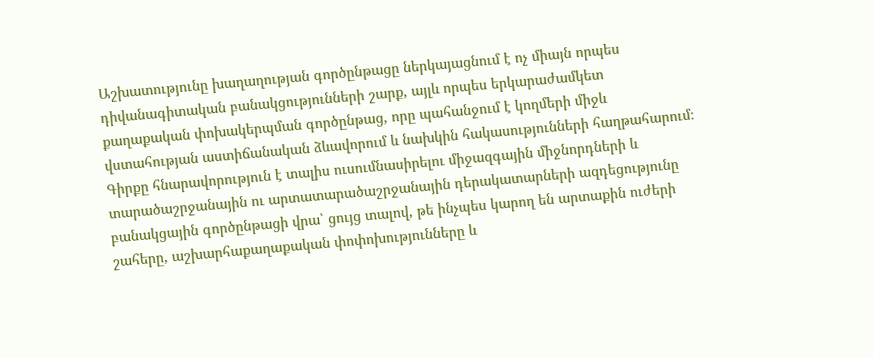Աշխատությունը խաղաղության գործընթացը ներկայացնում է ոչ միայն որպես դիվանագիտական բանակցությունների շարք, այլև որպես երկարաժամկետ քաղաքական փոխակերպման գործընթաց, որը պահանջում է կողմերի միջև վստահության աստիճանական ձևավորում և նախկին հակասությունների հաղթահարում։ Գիրքը հնարավորություն է տալիս ուսումնասիրելու միջազգային միջնորդների և տարածաշրջանային ու արտատարածաշրջանային դերակատարների ազդեցությունը բանակցային գործընթացի վրա՝ ցույց տալով, թե ինչպես կարող են արտաքին ուժերի շահերը, աշխարհաքաղաքական փոփոխությունները և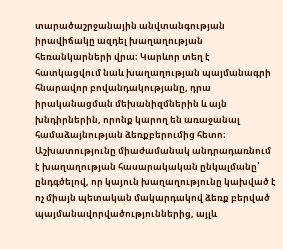տարածաշրջանային անվտանգության իրավիճակը ազդել խաղաղության հեռանկարների վրա։ Կարևոր տեղ է հատկացվում նաև խաղաղության պայմանագրի հնարավոր բովանդակությանը, դրա իրականացման մեխանիզմներին և այն խնդիրներին, որոնք կարող են առաջանալ համաձայնության ձեռքբերումից հետո։ Աշխատությունը միաժամանակ անդրադառնում է խաղաղության հասարակական ընկալմանը՝ ընդգծելով, որ կայուն խաղաղությունը կախված է ոչ միայն պետական մակարդակով ձեռք բերված պայմանավորվածություններից, այլև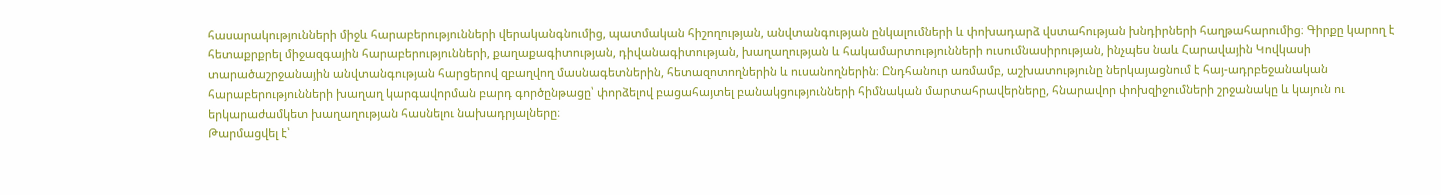հասարակությունների միջև հարաբերությունների վերականգնումից, պատմական հիշողության, անվտանգության ընկալումների և փոխադարձ վստահության խնդիրների հաղթահարումից։ Գիրքը կարող է հետաքրքրել միջազգային հարաբերությունների, քաղաքագիտության, դիվանագիտության, խաղաղության և հակամարտությունների ուսումնասիրության, ինչպես նաև Հարավային Կովկասի տարածաշրջանային անվտանգության հարցերով զբաղվող մասնագետներին, հետազոտողներին և ուսանողներին։ Ընդհանուր առմամբ, աշխատությունը ներկայացնում է հայ-ադրբեջանական հարաբերությունների խաղաղ կարգավորման բարդ գործընթացը՝ փորձելով բացահայտել բանակցությունների հիմնական մարտահրավերները, հնարավոր փոխզիջումների շրջանակը և կայուն ու երկարաժամկետ խաղաղության հասնելու նախադրյալները։
Թարմացվել է՝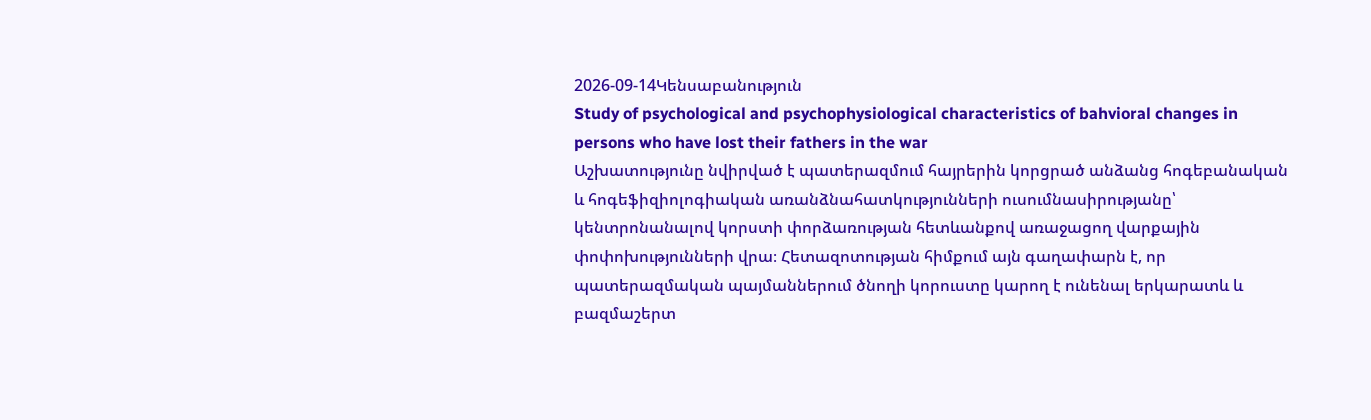2026-09-14Կենսաբանություն
Study of psychological and psychophysiological characteristics of bahvioral changes in persons who have lost their fathers in the war
Աշխատությունը նվիրված է պատերազմում հայրերին կորցրած անձանց հոգեբանական և հոգեֆիզիոլոգիական առանձնահատկությունների ուսումնասիրությանը՝ կենտրոնանալով կորստի փորձառության հետևանքով առաջացող վարքային փոփոխությունների վրա։ Հետազոտության հիմքում այն գաղափարն է, որ պատերազմական պայմաններում ծնողի կորուստը կարող է ունենալ երկարատև և բազմաշերտ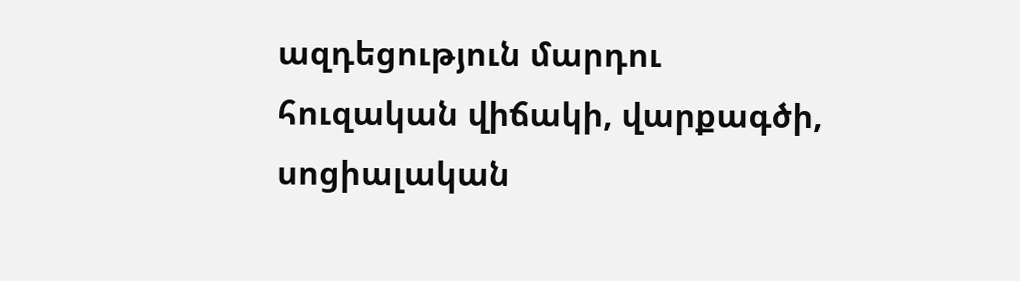ազդեցություն մարդու հուզական վիճակի, վարքագծի, սոցիալական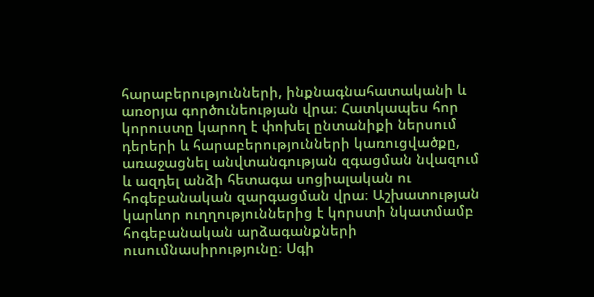հարաբերությունների, ինքնագնահատականի և առօրյա գործունեության վրա։ Հատկապես հոր կորուստը կարող է փոխել ընտանիքի ներսում դերերի և հարաբերությունների կառուցվածքը, առաջացնել անվտանգության զգացման նվազում և ազդել անձի հետագա սոցիալական ու հոգեբանական զարգացման վրա։ Աշխատության կարևոր ուղղություններից է կորստի նկատմամբ հոգեբանական արձագանքների ուսումնասիրությունը։ Սգի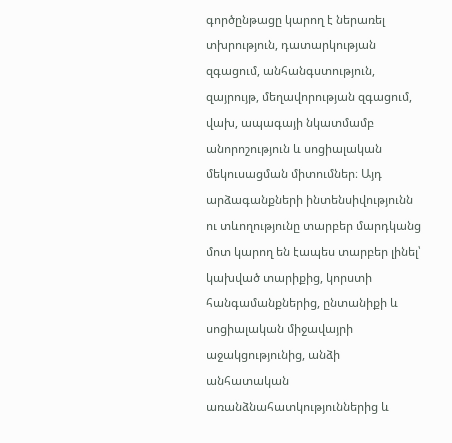գործընթացը կարող է ներառել տխրություն, դատարկության զգացում, անհանգստություն, զայրույթ, մեղավորության զգացում, վախ, ապագայի նկատմամբ անորոշություն և սոցիալական մեկուսացման միտումներ։ Այդ արձագանքների ինտենսիվությունն ու տևողությունը տարբեր մարդկանց մոտ կարող են էապես տարբեր լինել՝ կախված տարիքից, կորստի հանգամանքներից, ընտանիքի և սոցիալական միջավայրի աջակցությունից, անձի անհատական առանձնահատկություններից և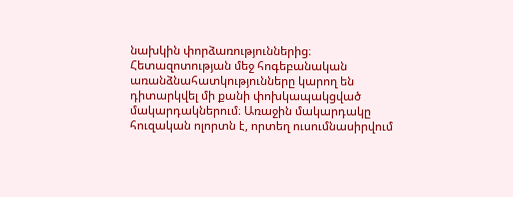նախկին փորձառություններից։ Հետազոտության մեջ հոգեբանական առանձնահատկությունները կարող են դիտարկվել մի քանի փոխկապակցված մակարդակներում։ Առաջին մակարդակը հուզական ոլորտն է, որտեղ ուսումնասիրվում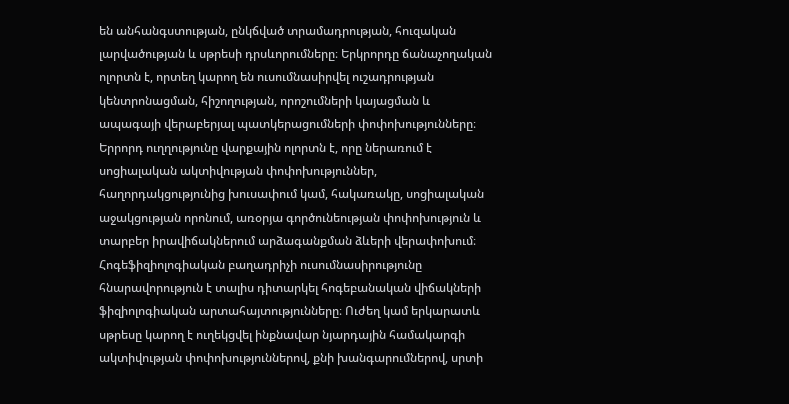են անհանգստության, ընկճված տրամադրության, հուզական լարվածության և սթրեսի դրսևորումները։ Երկրորդը ճանաչողական ոլորտն է, որտեղ կարող են ուսումնասիրվել ուշադրության կենտրոնացման, հիշողության, որոշումների կայացման և ապագայի վերաբերյալ պատկերացումների փոփոխությունները։ Երրորդ ուղղությունը վարքային ոլորտն է, որը ներառում է սոցիալական ակտիվության փոփոխություններ, հաղորդակցությունից խուսափում կամ, հակառակը, սոցիալական աջակցության որոնում, առօրյա գործունեության փոփոխություն և տարբեր իրավիճակներում արձագանքման ձևերի վերափոխում։ Հոգեֆիզիոլոգիական բաղադրիչի ուսումնասիրությունը հնարավորություն է տալիս դիտարկել հոգեբանական վիճակների ֆիզիոլոգիական արտահայտությունները։ Ուժեղ կամ երկարատև սթրեսը կարող է ուղեկցվել ինքնավար նյարդային համակարգի ակտիվության փոփոխություններով, քնի խանգարումներով, սրտի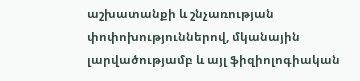աշխատանքի և շնչառության փոփոխություններով, մկանային լարվածությամբ և այլ ֆիզիոլոգիական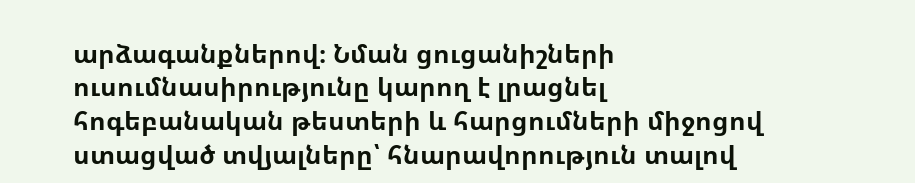արձագանքներով։ Նման ցուցանիշների ուսումնասիրությունը կարող է լրացնել հոգեբանական թեստերի և հարցումների միջոցով ստացված տվյալները՝ հնարավորություն տալով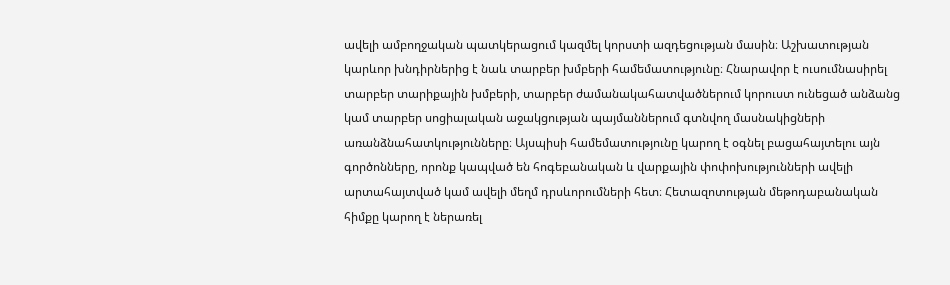ավելի ամբողջական պատկերացում կազմել կորստի ազդեցության մասին։ Աշխատության կարևոր խնդիրներից է նաև տարբեր խմբերի համեմատությունը։ Հնարավոր է ուսումնասիրել տարբեր տարիքային խմբերի, տարբեր ժամանակահատվածներում կորուստ ունեցած անձանց կամ տարբեր սոցիալական աջակցության պայմաններում գտնվող մասնակիցների առանձնահատկությունները։ Այսպիսի համեմատությունը կարող է օգնել բացահայտելու այն գործոնները, որոնք կապված են հոգեբանական և վարքային փոփոխությունների ավելի արտահայտված կամ ավելի մեղմ դրսևորումների հետ։ Հետազոտության մեթոդաբանական հիմքը կարող է ներառել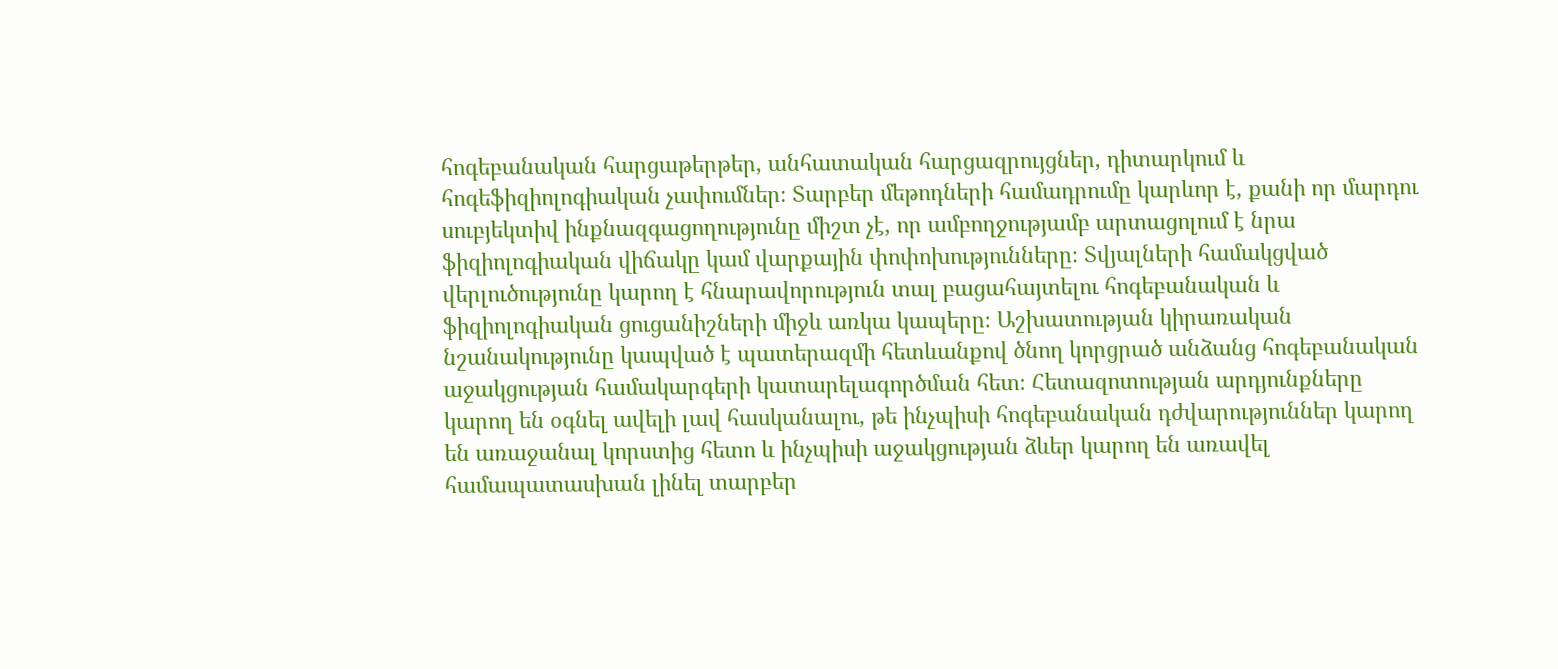հոգեբանական հարցաթերթեր, անհատական հարցազրույցներ, դիտարկում և հոգեֆիզիոլոգիական չափումներ։ Տարբեր մեթոդների համադրումը կարևոր է, քանի որ մարդու սուբյեկտիվ ինքնազգացողությունը միշտ չէ, որ ամբողջությամբ արտացոլում է նրա ֆիզիոլոգիական վիճակը կամ վարքային փոփոխությունները։ Տվյալների համակցված վերլուծությունը կարող է հնարավորություն տալ բացահայտելու հոգեբանական և ֆիզիոլոգիական ցուցանիշների միջև առկա կապերը։ Աշխատության կիրառական նշանակությունը կապված է պատերազմի հետևանքով ծնող կորցրած անձանց հոգեբանական աջակցության համակարգերի կատարելագործման հետ։ Հետազոտության արդյունքները կարող են օգնել ավելի լավ հասկանալու, թե ինչպիսի հոգեբանական դժվարություններ կարող են առաջանալ կորստից հետո և ինչպիսի աջակցության ձևեր կարող են առավել համապատասխան լինել տարբեր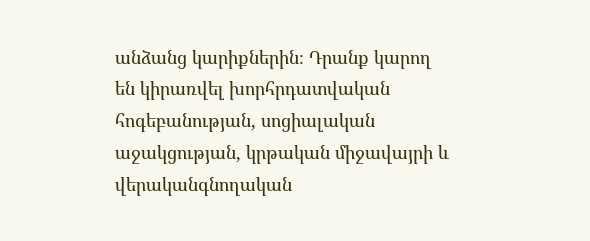անձանց կարիքներին։ Դրանք կարող են կիրառվել խորհրդատվական հոգեբանության, սոցիալական աջակցության, կրթական միջավայրի և վերականգնողական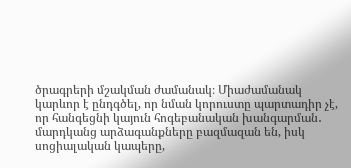ծրագրերի մշակման ժամանակ։ Միաժամանակ կարևոր է ընդգծել, որ նման կորուստը պարտադիր չէ, որ հանգեցնի կայուն հոգեբանական խանգարման․ մարդկանց արձագանքները բազմազան են, իսկ սոցիալական կապերը,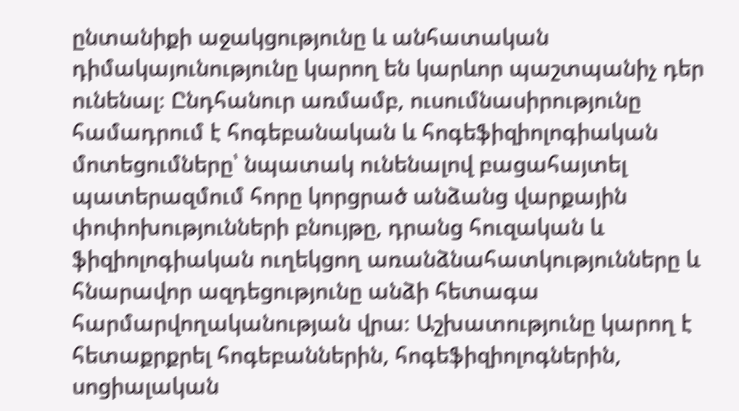ընտանիքի աջակցությունը և անհատական դիմակայունությունը կարող են կարևոր պաշտպանիչ դեր ունենալ։ Ընդհանուր առմամբ, ուսումնասիրությունը համադրում է հոգեբանական և հոգեֆիզիոլոգիական մոտեցումները՝ նպատակ ունենալով բացահայտել պատերազմում հորը կորցրած անձանց վարքային փոփոխությունների բնույթը, դրանց հուզական և ֆիզիոլոգիական ուղեկցող առանձնահատկությունները և հնարավոր ազդեցությունը անձի հետագա հարմարվողականության վրա։ Աշխատությունը կարող է հետաքրքրել հոգեբաններին, հոգեֆիզիոլոգներին, սոցիալական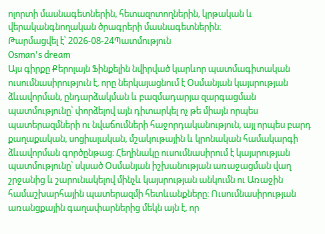ոլորտի մասնագետներին, հետազոտողներին, կրթական և վերականգնողական ծրագրերի մասնագետներին։
Թարմացվել է՝ 2026-08-24Պատմություն
Osman's dream
Այս գիրքը Քերոլայն Ֆինքելին նվիրված կարևոր պատմագիտական ուսումնասիրություն է, որը ներկայացնում է Օսմանյան կայսրության ձևավորման, ընդարձակման և բազմադարյա զարգացման պատմությունը՝ փորձելով այն դիտարկել ոչ թե միայն որպես պատերազմների ու նվաճումների հաջորդականություն, այլ որպես բարդ քաղաքական, սոցիալական, մշակութային և կրոնական համակարգի ձևավորման գործընթաց։ Հեղինակը ուսումնասիրում է կայսրության պատմությունը՝ սկսած Օսմանյան իշխանության առաջացման վաղ շրջանից և շարունակելով մինչև կայսրության անկումն ու Առաջին համաշխարհային պատերազմի հետևանքները։ Ուսումնասիրության առանցքային գաղափարներից մեկն այն է, որ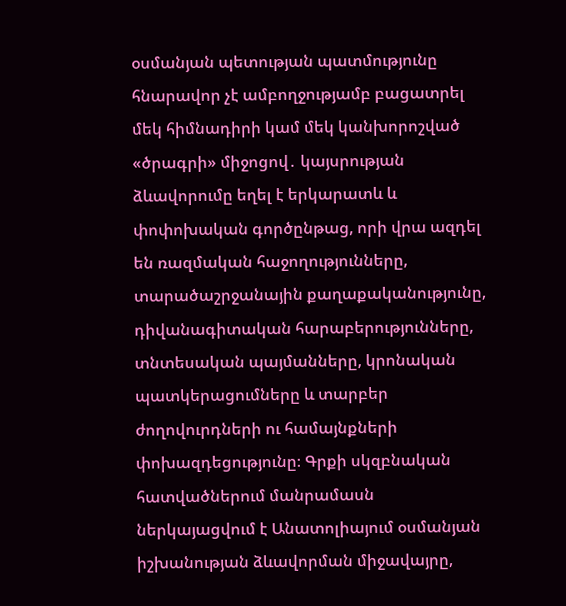օսմանյան պետության պատմությունը հնարավոր չէ ամբողջությամբ բացատրել մեկ հիմնադիրի կամ մեկ կանխորոշված «ծրագրի» միջոցով․ կայսրության ձևավորումը եղել է երկարատև և փոփոխական գործընթաց, որի վրա ազդել են ռազմական հաջողությունները, տարածաշրջանային քաղաքականությունը, դիվանագիտական հարաբերությունները, տնտեսական պայմանները, կրոնական պատկերացումները և տարբեր ժողովուրդների ու համայնքների փոխազդեցությունը։ Գրքի սկզբնական հատվածներում մանրամասն ներկայացվում է Անատոլիայում օսմանյան իշխանության ձևավորման միջավայրը,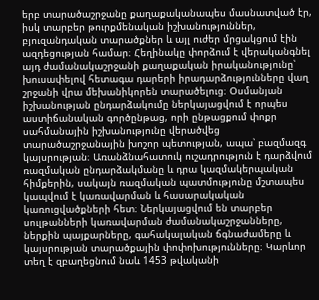երբ տարածաշրջանը քաղաքականապես մասնատված էր, իսկ տարբեր թուրքմենական իշխանություններ, բյուզանդական տարածքներ և այլ ուժեր մրցակցում էին ազդեցության համար։ Հեղինակը փորձում է վերականգնել այդ ժամանակաշրջանի քաղաքական իրականությունը՝ խուսափելով հետագա դարերի իրադարձությունները վաղ շրջանի վրա մեխանիկորեն տարածելուց։ Օսմանյան իշխանության ընդարձակումը ներկայացվում է որպես աստիճանական գործընթաց, որի ընթացքում փոքր սահմանային իշխանությունը վերածվեց տարածաշրջանային խոշոր պետության, ապա՝ բազմազգ կայսրության։ Առանձնահատուկ ուշադրություն է դարձվում ռազմական ընդարձակմանը և դրա կազմակերպական հիմքերին, սակայն ռազմական պատմությունը մշտապես կապվում է կառավարման և հասարակական կառուցվածքների հետ։ Ներկայացվում են տարբեր սուլթանների կառավարման ժամանակաշրջանները, ներքին պայքարները, գահակալական ճգնաժամերը և կայսրության տարածքային փոփոխությունները։ Կարևոր տեղ է զբաղեցնում նաև 1453 թվականի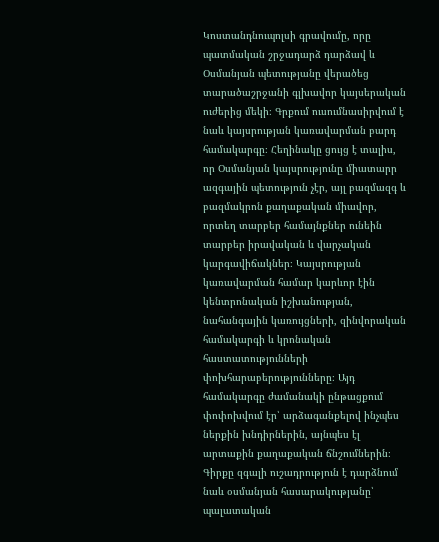Կոստանդնուպոլսի գրավումը, որը պատմական շրջադարձ դարձավ և Օսմանյան պետությանը վերածեց տարածաշրջանի գլխավոր կայսերական ուժերից մեկի։ Գրքում ուսումնասիրվում է նաև կայսրության կառավարման բարդ համակարգը։ Հեղինակը ցույց է տալիս, որ Օսմանյան կայսրությունը միատարր ազգային պետություն չէր, այլ բազմազգ և բազմակրոն քաղաքական միավոր, որտեղ տարբեր համայնքներ ունեին տարբեր իրավական և վարչական կարգավիճակներ։ Կայսրության կառավարման համար կարևոր էին կենտրոնական իշխանության, նահանգային կառույցների, զինվորական համակարգի և կրոնական հաստատությունների փոխհարաբերությունները։ Այդ համակարգը ժամանակի ընթացքում փոփոխվում էր՝ արձագանքելով ինչպես ներքին խնդիրներին, այնպես էլ արտաքին քաղաքական ճնշումներին։ Գիրքը զգալի ուշադրություն է դարձնում նաև օսմանյան հասարակությանը՝ պալատական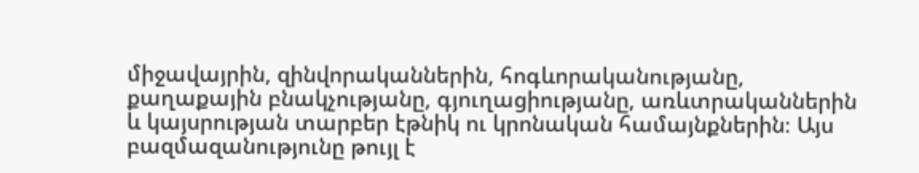միջավայրին, զինվորականներին, հոգևորականությանը, քաղաքային բնակչությանը, գյուղացիությանը, առևտրականներին և կայսրության տարբեր էթնիկ ու կրոնական համայնքներին։ Այս բազմազանությունը թույլ է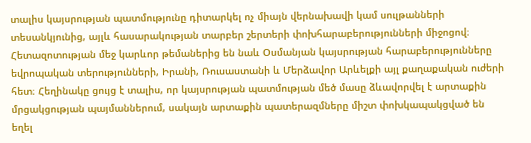տալիս կայսրության պատմությունը դիտարկել ոչ միայն վերնախավի կամ սուլթանների տեսանկյունից, այլև հասարակության տարբեր շերտերի փոխհարաբերությունների միջոցով։ Հետազոտության մեջ կարևոր թեմաներից են նաև Օսմանյան կայսրության հարաբերությունները եվրոպական տերությունների, Իրանի, Ռուսաստանի և Մերձավոր Արևելքի այլ քաղաքական ուժերի հետ։ Հեղինակը ցույց է տալիս, որ կայսրության պատմության մեծ մասը ձևավորվել է արտաքին մրցակցության պայմաններում, սակայն արտաքին պատերազմները միշտ փոխկապակցված են եղել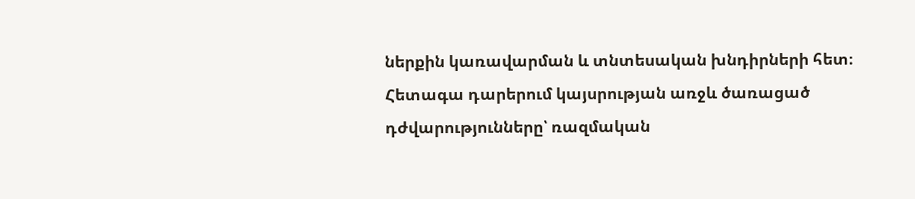ներքին կառավարման և տնտեսական խնդիրների հետ։ Հետագա դարերում կայսրության առջև ծառացած դժվարությունները՝ ռազմական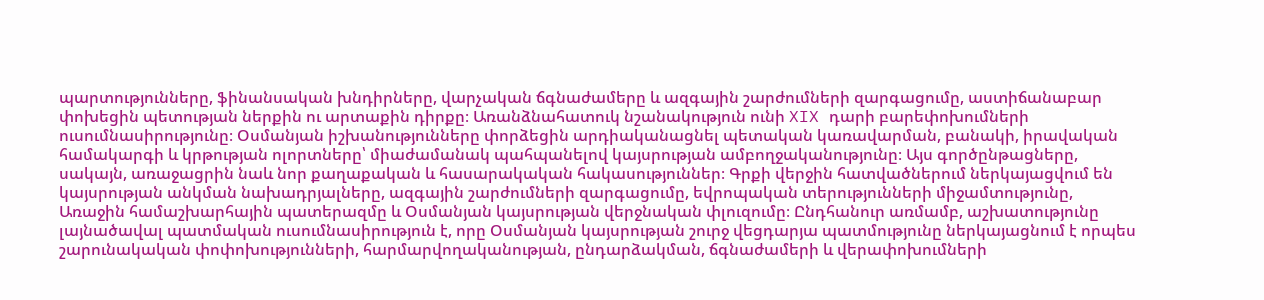պարտությունները, ֆինանսական խնդիրները, վարչական ճգնաժամերը և ազգային շարժումների զարգացումը, աստիճանաբար փոխեցին պետության ներքին ու արտաքին դիրքը։ Առանձնահատուկ նշանակություն ունի XIX դարի բարեփոխումների ուսումնասիրությունը։ Օսմանյան իշխանությունները փորձեցին արդիականացնել պետական կառավարման, բանակի, իրավական համակարգի և կրթության ոլորտները՝ միաժամանակ պահպանելով կայսրության ամբողջականությունը։ Այս գործընթացները, սակայն, առաջացրին նաև նոր քաղաքական և հասարակական հակասություններ։ Գրքի վերջին հատվածներում ներկայացվում են կայսրության անկման նախադրյալները, ազգային շարժումների զարգացումը, եվրոպական տերությունների միջամտությունը, Առաջին համաշխարհային պատերազմը և Օսմանյան կայսրության վերջնական փլուզումը։ Ընդհանուր առմամբ, աշխատությունը լայնածավալ պատմական ուսումնասիրություն է, որը Օսմանյան կայսրության շուրջ վեցդարյա պատմությունը ներկայացնում է որպես շարունակական փոփոխությունների, հարմարվողականության, ընդարձակման, ճգնաժամերի և վերափոխումների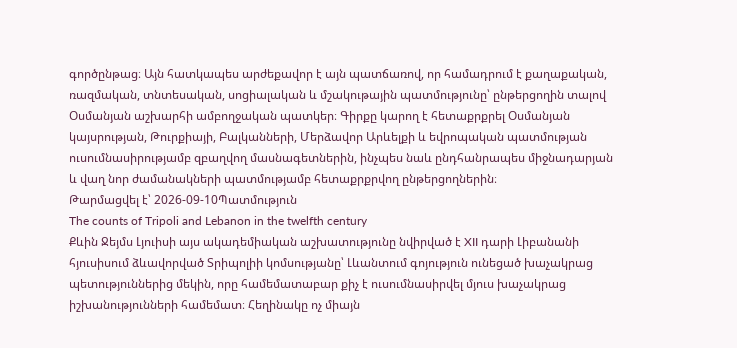գործընթաց։ Այն հատկապես արժեքավոր է այն պատճառով, որ համադրում է քաղաքական, ռազմական, տնտեսական, սոցիալական և մշակութային պատմությունը՝ ընթերցողին տալով Օսմանյան աշխարհի ամբողջական պատկեր։ Գիրքը կարող է հետաքրքրել Օսմանյան կայսրության, Թուրքիայի, Բալկանների, Մերձավոր Արևելքի և եվրոպական պատմության ուսումնասիրությամբ զբաղվող մասնագետներին, ինչպես նաև ընդհանրապես միջնադարյան և վաղ նոր ժամանակների պատմությամբ հետաքրքրվող ընթերցողներին։
Թարմացվել է՝ 2026-09-10Պատմություն
The counts of Tripoli and Lebanon in the twelfth century
Քևին Ջեյմս Լյուիսի այս ակադեմիական աշխատությունը նվիրված է XII դարի Լիբանանի հյուսիսում ձևավորված Տրիպոլիի կոմսությանը՝ Լևանտում գոյություն ունեցած խաչակրաց պետություններից մեկին, որը համեմատաբար քիչ է ուսումնասիրվել մյուս խաչակրաց իշխանությունների համեմատ։ Հեղինակը ոչ միայն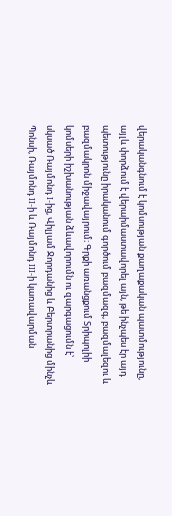վերականգնում է կոմսության քաղաքական պատմությունը, այլև փորձում է վերաիմաստավորել այն, թե ինչպես էր այդ պետությունը իրականում գործում բազմազգ, բազմալեզու և բազմակրոն միջավայրում։ Գրքի առանցքում Տրիպոլիի կոմսերի իշխանության ձևավորումն ու զարգացումն է՝ սկսած Ռայմոնդ I-ից, Վիլյամ Ջորդանից և Բերտրանից մինչև Պոնսի, Ռայմոնդ II-ի և Ռայմոնդ III-ի կառավարման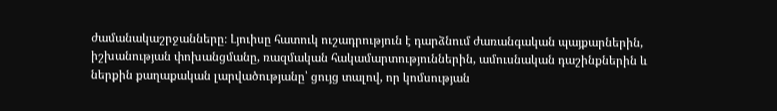ժամանակաշրջանները։ Լյուիսը հատուկ ուշադրություն է դարձնում ժառանգական պայքարներին, իշխանության փոխանցմանը, ռազմական հակամարտություններին, ամուսնական դաշինքներին և ներքին քաղաքական լարվածությանը՝ ցույց տալով, որ կոմսության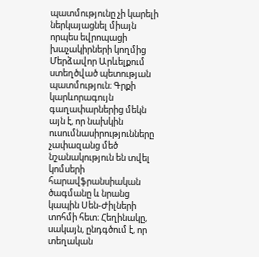պատմությունը չի կարելի ներկայացնել միայն որպես եվրոպացի խաչակիրների կողմից Մերձավոր Արևելքում ստեղծված պետության պատմություն։ Գրքի կարևորագույն գաղափարներից մեկն այն է, որ նախկին ուսումնասիրությունները չափազանց մեծ նշանակություն են տվել կոմսերի հարավֆրանսիական ծագմանը և նրանց կապին Սեն-Ժիլների տոհմի հետ։ Հեղինակը, սակայն, ընդգծում է, որ տեղական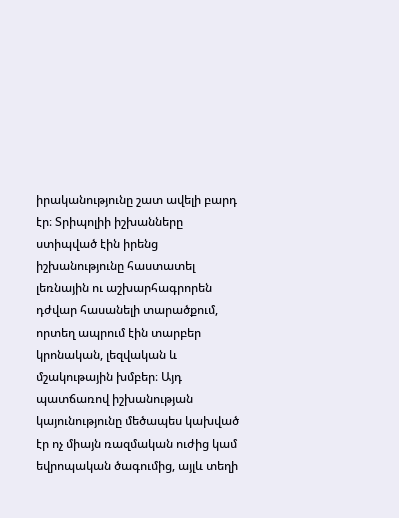իրականությունը շատ ավելի բարդ էր։ Տրիպոլիի իշխանները ստիպված էին իրենց իշխանությունը հաստատել լեռնային ու աշխարհագրորեն դժվար հասանելի տարածքում, որտեղ ապրում էին տարբեր կրոնական, լեզվական և մշակութային խմբեր։ Այդ պատճառով իշխանության կայունությունը մեծապես կախված էր ոչ միայն ռազմական ուժից կամ եվրոպական ծագումից, այլև տեղի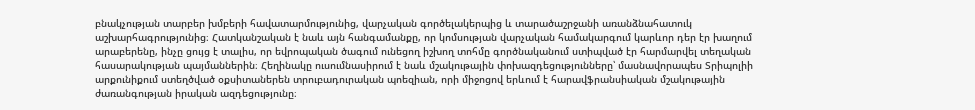բնակչության տարբեր խմբերի հավատարմությունից, վարչական գործելակերպից և տարածաշրջանի առանձնահատուկ աշխարհագրությունից։ Հատկանշական է նաև այն հանգամանքը, որ կոմսության վարչական համակարգում կարևոր դեր էր խաղում արաբերենը, ինչը ցույց է տալիս, որ եվրոպական ծագում ունեցող իշխող տոհմը գործնականում ստիպված էր հարմարվել տեղական հասարակության պայմաններին։ Հեղինակը ուսումնասիրում է նաև մշակութային փոխազդեցությունները՝ մասնավորապես Տրիպոլիի արքունիքում ստեղծված օքսիտաներեն տրուբադուրական պոեզիան, որի միջոցով երևում է հարավֆրանսիական մշակութային ժառանգության իրական ազդեցությունը։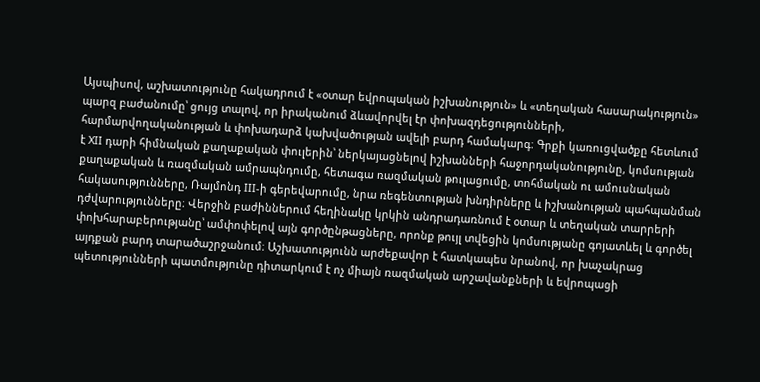Այսպիսով, աշխատությունը հակադրում է «օտար եվրոպական իշխանություն» և «տեղական հասարակություն» պարզ բաժանումը՝ ցույց տալով, որ իրականում ձևավորվել էր փոխազդեցությունների, հարմարվողականության և փոխադարձ կախվածության ավելի բարդ համակարգ։ Գրքի կառուցվածքը հետևում է XII դարի հիմնական քաղաքական փուլերին՝ ներկայացնելով իշխանների հաջորդականությունը, կոմսության քաղաքական և ռազմական ամրապնդումը, հետագա ռազմական թուլացումը, տոհմական ու ամուսնական հակասությունները, Ռայմոնդ III-ի գերեվարումը, նրա ռեգենտության խնդիրները և իշխանության պահպանման դժվարությունները։ Վերջին բաժիններում հեղինակը կրկին անդրադառնում է օտար և տեղական տարրերի փոխհարաբերությանը՝ ամփոփելով այն գործընթացները, որոնք թույլ տվեցին կոմսությանը գոյատևել և գործել այդքան բարդ տարածաշրջանում։ Աշխատությունն արժեքավոր է հատկապես նրանով, որ խաչակրաց պետությունների պատմությունը դիտարկում է ոչ միայն ռազմական արշավանքների և եվրոպացի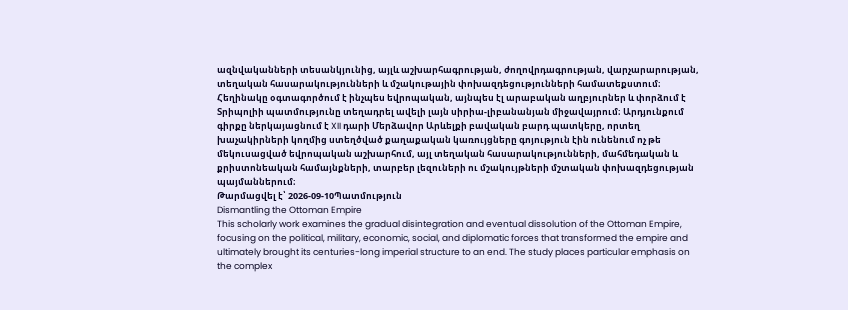ազնվականների տեսանկյունից, այլև աշխարհագրության, ժողովրդագրության, վարչարարության, տեղական հասարակությունների և մշակութային փոխազդեցությունների համատեքստում։ Հեղինակը օգտագործում է ինչպես եվրոպական, այնպես էլ արաբական աղբյուրներ և փորձում է Տրիպոլիի պատմությունը տեղադրել ավելի լայն սիրիա-լիբանանյան միջավայրում։ Արդյունքում գիրքը ներկայացնում է XII դարի Մերձավոր Արևելքի բավական բարդ պատկերը, որտեղ խաչակիրների կողմից ստեղծված քաղաքական կառույցները գոյություն էին ունենում ոչ թե մեկուսացված եվրոպական աշխարհում, այլ տեղական հասարակությունների, մահմեդական և քրիստոնեական համայնքների, տարբեր լեզուների ու մշակույթների մշտական փոխազդեցության պայմաններում։
Թարմացվել է՝ 2026-09-10Պատմություն
Dismantling the Ottoman Empire
This scholarly work examines the gradual disintegration and eventual dissolution of the Ottoman Empire, focusing on the political, military, economic, social, and diplomatic forces that transformed the empire and ultimately brought its centuries-long imperial structure to an end. The study places particular emphasis on the complex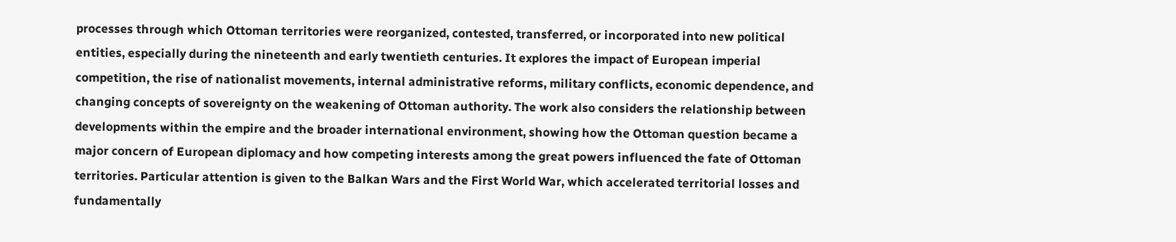processes through which Ottoman territories were reorganized, contested, transferred, or incorporated into new political entities, especially during the nineteenth and early twentieth centuries. It explores the impact of European imperial competition, the rise of nationalist movements, internal administrative reforms, military conflicts, economic dependence, and changing concepts of sovereignty on the weakening of Ottoman authority. The work also considers the relationship between developments within the empire and the broader international environment, showing how the Ottoman question became a major concern of European diplomacy and how competing interests among the great powers influenced the fate of Ottoman territories. Particular attention is given to the Balkan Wars and the First World War, which accelerated territorial losses and fundamentally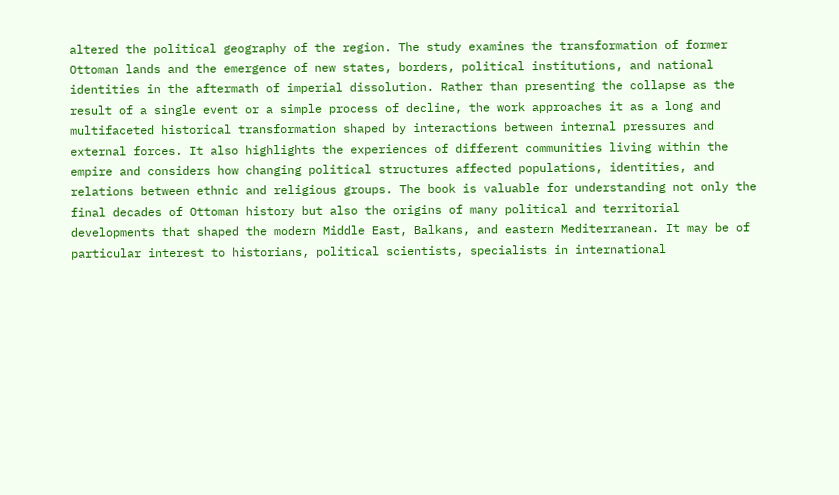altered the political geography of the region. The study examines the transformation of former Ottoman lands and the emergence of new states, borders, political institutions, and national identities in the aftermath of imperial dissolution. Rather than presenting the collapse as the result of a single event or a simple process of decline, the work approaches it as a long and multifaceted historical transformation shaped by interactions between internal pressures and external forces. It also highlights the experiences of different communities living within the empire and considers how changing political structures affected populations, identities, and relations between ethnic and religious groups. The book is valuable for understanding not only the final decades of Ottoman history but also the origins of many political and territorial developments that shaped the modern Middle East, Balkans, and eastern Mediterranean. It may be of particular interest to historians, political scientists, specialists in international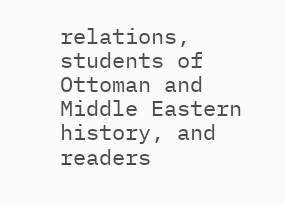relations, students of Ottoman and Middle Eastern history, and readers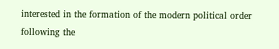interested in the formation of the modern political order following the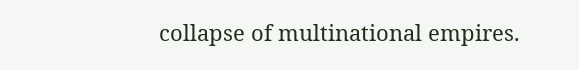collapse of multinational empires.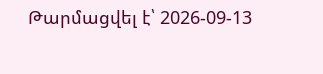Թարմացվել է՝ 2026-09-13